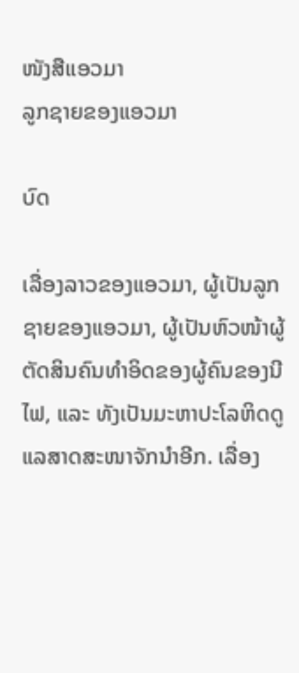ໜັງສືແອວມາ
ລູກຊາຍຂອງແອວມາ

ບົດ

ເລື່ອງລາວຂອງແອວມາ, ຜູ້ເປັນລູກຊາຍຂອງແອວມາ, ຜູ້ເປັນຫົວໜ້າຜູ້ຕັດສິນຄົນທຳອິດຂອງຜູ້ຄົນຂອງນີໄຟ, ແລະ ທັງເປັນມະຫາປະໂລຫິດດູແລສາດສະໜາຈັກນຳອີກ. ເລື່ອງ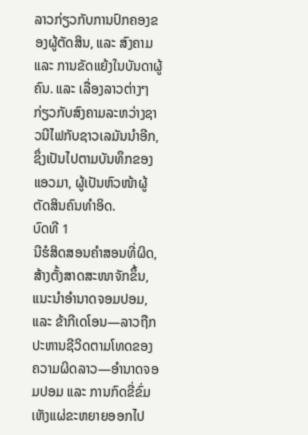ລາວກ່ຽວກັບການປົກຄອງຂອງຜູ້ຕັດສິນ, ແລະ ສົງຄາມ ແລະ ການຂັດແຍ້ງໃນບັນດາຜູ້ຄົນ. ແລະ ເລື່ອງລາວຕ່າງໆກ່ຽວກັບສົງຄາມລະຫວ່າງຊາວນີໄຟກັບຊາວເລມັນນຳອີກ, ຊຶ່ງເປັນໄປຕາມບັນທຶກຂອງແອວມາ, ຜູ້ເປັນຫົວໜ້າຜູ້ຕັດສິນຄົນທຳອິດ.
ບົດທີ 1
ນີຮໍສິດສອນຄຳສອນທີ່ຜິດ, ສ້າງຕັ້ງສາດສະໜາຈັກຂຶ້ນ, ແນະນຳອຳນາດຈອມປອມ, ແລະ ຂ້າກີເດໂອນ—ລາວຖືກປະຫານຊີວິດຕາມໂທດຂອງຄວາມຜິດລາວ—ອຳນາດຈອມປອມ ແລະ ການກົດຂີ່ຂົ່ມເຫັງແຜ່ຂະຫຍາຍອອກໄປ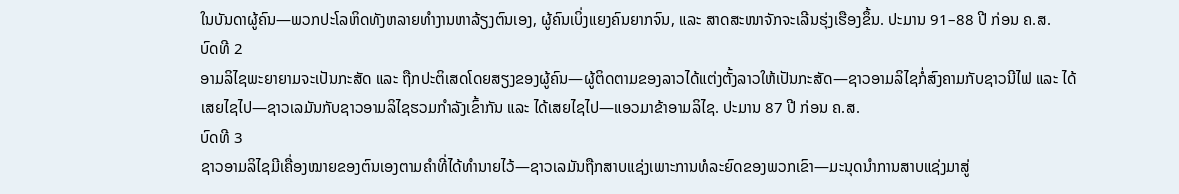ໃນບັນດາຜູ້ຄົນ—ພວກປະໂລຫິດທັງຫລາຍທຳງານຫາລ້ຽງຕົນເອງ, ຜູ້ຄົນເບິ່ງແຍງຄົນຍາກຈົນ, ແລະ ສາດສະໜາຈັກຈະເລີນຮຸ່ງເຮືອງຂຶ້ນ. ປະມານ 91–88 ປີ ກ່ອນ ຄ.ສ.
ບົດທີ 2
ອາມລິໄຊພະຍາຍາມຈະເປັນກະສັດ ແລະ ຖືກປະຕິເສດໂດຍສຽງຂອງຜູ້ຄົນ—ຜູ້ຕິດຕາມຂອງລາວໄດ້ແຕ່ງຕັ້ງລາວໃຫ້ເປັນກະສັດ—ຊາວອາມລິໄຊກໍ່ສົງຄາມກັບຊາວນີໄຟ ແລະ ໄດ້ເສຍໄຊໄປ—ຊາວເລມັນກັບຊາວອາມລິໄຊຮວມກຳລັງເຂົ້າກັນ ແລະ ໄດ້ເສຍໄຊໄປ—ແອວມາຂ້າອາມລິໄຊ. ປະມານ 87 ປີ ກ່ອນ ຄ.ສ.
ບົດທີ 3
ຊາວອາມລິໄຊມີເຄື່ອງໝາຍຂອງຕົນເອງຕາມຄຳທີ່ໄດ້ທຳນາຍໄວ້—ຊາວເລມັນຖືກສາບແຊ່ງເພາະການທໍລະຍົດຂອງພວກເຂົາ—ມະນຸດນຳການສາບແຊ່ງມາສູ່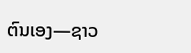ຕົນເອງ—ຊາວ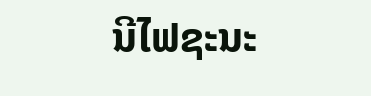ນີໄຟຊະນະ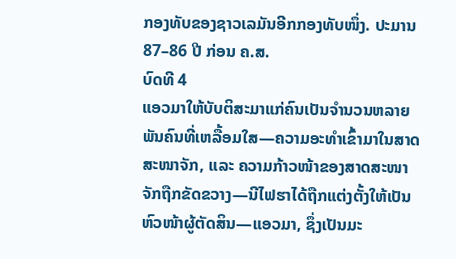ກອງທັບຂອງຊາວເລມັນອີກກອງທັບໜຶ່ງ. ປະມານ 87–86 ປີ ກ່ອນ ຄ.ສ.
ບົດທີ 4
ແອວມາໃຫ້ບັບຕິສະມາແກ່ຄົນເປັນຈຳນວນຫລາຍພັນຄົນທີ່ເຫລື້ອມໃສ—ຄວາມອະທຳເຂົ້າມາໃນສາດສະໜາຈັກ, ແລະ ຄວາມກ້າວໜ້າຂອງສາດສະໜາຈັກຖືກຂັດຂວາງ—ນີໄຟຮາໄດ້ຖືກແຕ່ງຕັ້ງໃຫ້ເປັນຫົວໜ້າຜູ້ຕັດສິນ—ແອວມາ, ຊຶ່ງເປັນມະ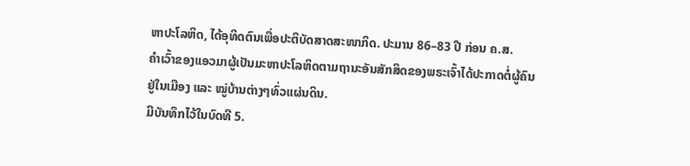ຫາປະໂລຫິດ, ໄດ້ອຸທິດຕົນເພື່ອປະຕິບັດສາດສະໜາກິດ. ປະມານ 86–83 ປີ ກ່ອນ ຄ.ສ.
ຄຳເວົ້າຂອງແອວມາຜູ້ເປັນມະຫາປະໂລຫິດຕາມຖານະອັນສັກສິດຂອງພຣະເຈົ້າໄດ້ປະກາດຕໍ່ຜູ້ຄົນຢູ່ໃນເມືອງ ແລະ ໝູ່ບ້ານຕ່າງໆທົ່ວແຜ່ນດິນ.
ມີບັນທຶກໄວ້ໃນບົດທີ 5.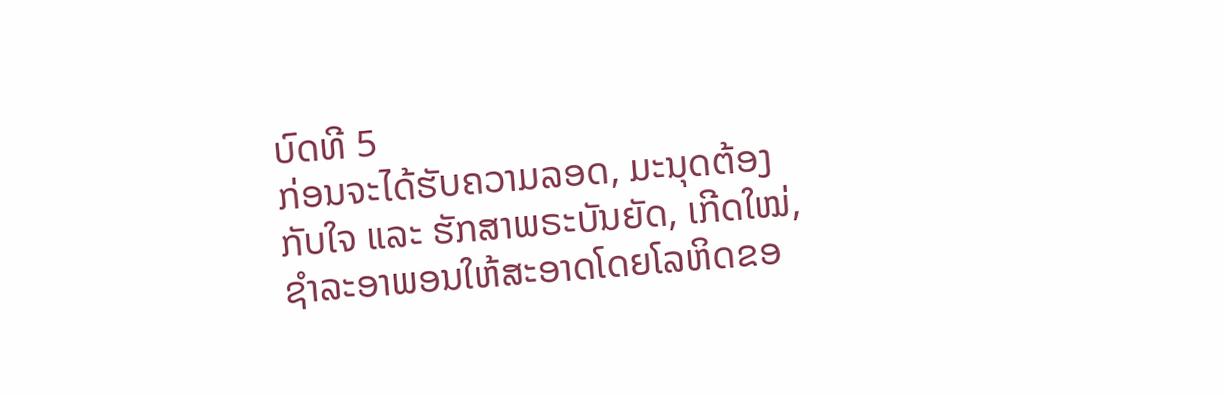ບົດທີ 5
ກ່ອນຈະໄດ້ຮັບຄວາມລອດ, ມະນຸດຕ້ອງກັບໃຈ ແລະ ຮັກສາພຣະບັນຍັດ, ເກີດໃໝ່, ຊຳລະອາພອນໃຫ້ສະອາດໂດຍໂລຫິດຂອ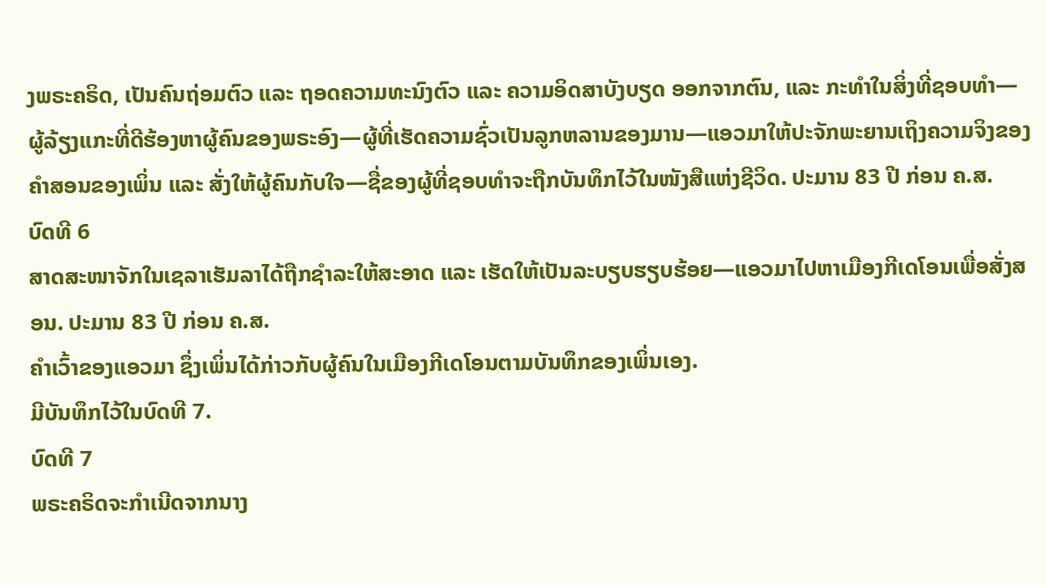ງພຣະຄຣິດ, ເປັນຄົນຖ່ອມຕົວ ແລະ ຖອດຄວາມທະນົງຕົວ ແລະ ຄວາມອິດສາບັງບຽດ ອອກຈາກຕົນ, ແລະ ກະທຳໃນສິ່ງທີ່ຊອບທຳ—ຜູ້ລ້ຽງແກະທີ່ດີຮ້ອງຫາຜູ້ຄົນຂອງພຣະອົງ—ຜູ້ທີ່ເຮັດຄວາມຊົ່ວເປັນລູກຫລານຂອງມານ—ແອວມາໃຫ້ປະຈັກພະຍານເຖິງຄວາມຈິງຂອງຄຳສອນຂອງເພິ່ນ ແລະ ສັ່ງໃຫ້ຜູ້ຄົນກັບໃຈ—ຊື່ຂອງຜູ້ທີ່ຊອບທຳຈະຖືກບັນທຶກໄວ້ໃນໜັງສືແຫ່ງຊີວິດ. ປະມານ 83 ປີ ກ່ອນ ຄ.ສ.
ບົດທີ 6
ສາດສະໜາຈັກໃນເຊລາເຮັມລາໄດ້ຖືກຊຳລະໃຫ້ສະອາດ ແລະ ເຮັດໃຫ້ເປັນລະບຽບຮຽບຮ້ອຍ—ແອວມາໄປຫາເມືອງກີເດໂອນເພື່ອສັ່ງສອນ. ປະມານ 83 ປີ ກ່ອນ ຄ.ສ.
ຄຳເວົ້າຂອງແອວມາ ຊຶ່ງເພິ່ນໄດ້ກ່າວກັບຜູ້ຄົນໃນເມືອງກີເດໂອນຕາມບັນທຶກຂອງເພິ່ນເອງ.
ມີບັນທຶກໄວ້ໃນບົດທີ 7.
ບົດທີ 7
ພຣະຄຣິດຈະກຳເນີດຈາກນາງ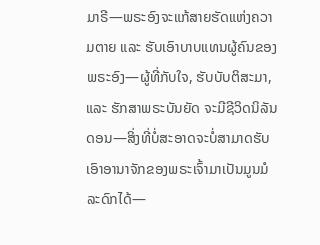ມາຣີ—ພຣະອົງຈະແກ້ສາຍຮັດແຫ່ງຄວາມຕາຍ ແລະ ຮັບເອົາບາບແທນຜູ້ຄົນຂອງພຣະອົງ—ຜູ້ທີ່ກັບໃຈ, ຮັບບັບຕິສະມາ, ແລະ ຮັກສາພຣະບັນຍັດ ຈະມີຊີວິດນິລັນດອນ—ສິ່ງທີ່ບໍ່ສະອາດຈະບໍ່ສາມາດຮັບເອົາອານາຈັກຂອງພຣະເຈົ້າມາເປັນມູນມໍລະດົກໄດ້—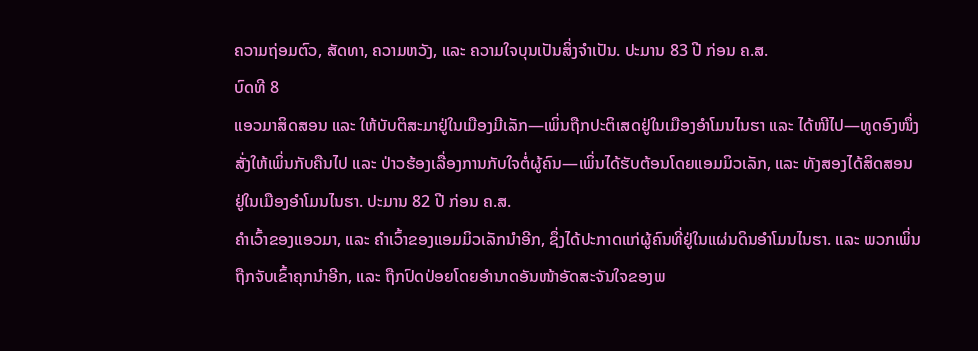ຄວາມຖ່ອມຕົວ, ສັດທາ, ຄວາມຫວັງ, ແລະ ຄວາມໃຈບຸນເປັນສິ່ງຈຳເປັນ. ປະມານ 83 ປີ ກ່ອນ ຄ.ສ.
ບົດທີ 8
ແອວມາສິດສອນ ແລະ ໃຫ້ບັບຕິສະມາຢູ່ໃນເມືອງມີເລັກ—ເພິ່ນຖືກປະຕິເສດຢູ່ໃນເມືອງອຳໂມນໄນຮາ ແລະ ໄດ້ໜີໄປ—ທູດອົງໜຶ່ງສັ່ງໃຫ້ເພິ່ນກັບຄືນໄປ ແລະ ປ່າວຮ້ອງເລື່ອງການກັບໃຈຕໍ່ຜູ້ຄົນ—ເພິ່ນໄດ້ຮັບຕ້ອນໂດຍແອມມິວເລັກ, ແລະ ທັງສອງໄດ້ສິດສອນຢູ່ໃນເມືອງອຳໂມນໄນຮາ. ປະມານ 82 ປີ ກ່ອນ ຄ.ສ.
ຄຳເວົ້າຂອງແອວມາ, ແລະ ຄຳເວົ້າຂອງແອມມິວເລັກນຳອີກ, ຊຶ່ງໄດ້ປະກາດແກ່ຜູ້ຄົນທີ່ຢູ່ໃນແຜ່ນດິນອຳໂມນໄນຮາ. ແລະ ພວກເພິ່ນຖືກຈັບເຂົ້າຄຸກນຳອີກ, ແລະ ຖືກປົດປ່ອຍໂດຍອຳນາດອັນໜ້າອັດສະຈັນໃຈຂອງພ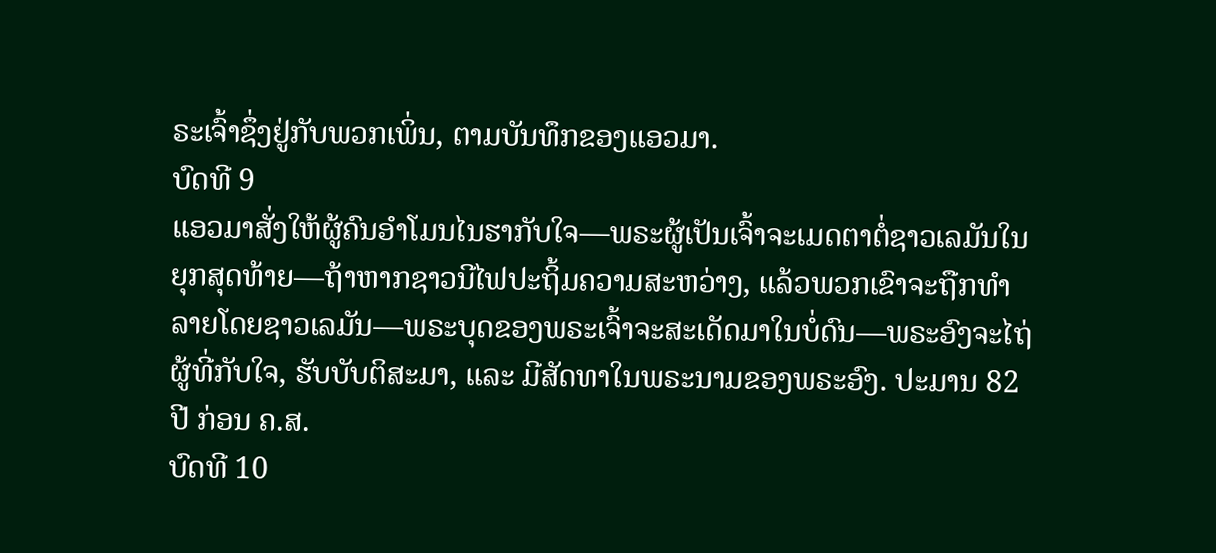ຣະເຈົ້າຊຶ່ງຢູ່ກັບພວກເພິ່ນ, ຕາມບັນທຶກຂອງແອວມາ.
ບົດທີ 9
ແອວມາສັ່ງໃຫ້ຜູ້ຄົນອຳໂມນໄນຮາກັບໃຈ—ພຣະຜູ້ເປັນເຈົ້າຈະເມດຕາຕໍ່ຊາວເລມັນໃນຍຸກສຸດທ້າຍ—ຖ້າຫາກຊາວນີໄຟປະຖິ້ມຄວາມສະຫວ່າງ, ແລ້ວພວກເຂົາຈະຖືກທຳລາຍໂດຍຊາວເລມັນ—ພຣະບຸດຂອງພຣະເຈົ້າຈະສະເດັດມາໃນບໍ່ດົນ—ພຣະອົງຈະໄຖ່ຜູ້ທີ່ກັບໃຈ, ຮັບບັບຕິສະມາ, ແລະ ມີສັດທາໃນພຣະນາມຂອງພຣະອົງ. ປະມານ 82 ປີ ກ່ອນ ຄ.ສ.
ບົດທີ 10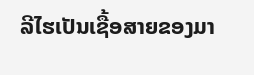ລີໄຮເປັນເຊື້ອສາຍຂອງມາ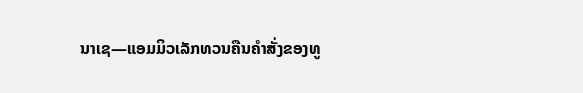ນາເຊ—ແອມມິວເລັກທວນຄືນຄຳສັ່ງຂອງທູ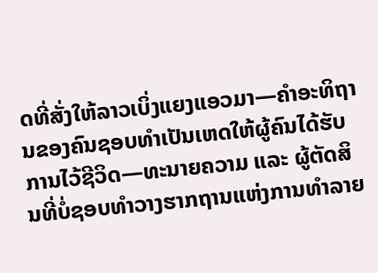ດທີ່ສັ່ງໃຫ້ລາວເບິ່ງແຍງແອວມາ—ຄຳອະທິຖານຂອງຄົນຊອບທຳເປັນເຫດໃຫ້ຜູ້ຄົນໄດ້ຮັບການໄວ້ຊີວິດ—ທະນາຍຄວາມ ແລະ ຜູ້ຕັດສິນທີ່ບໍ່ຊອບທຳວາງຮາກຖານແຫ່ງການທຳລາຍ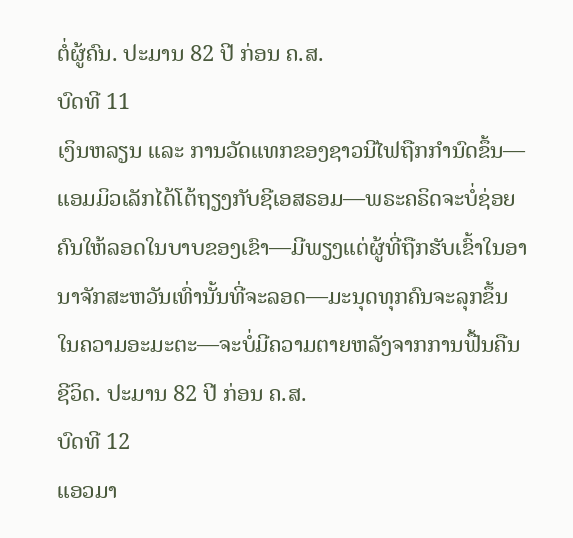ຕໍ່ຜູ້ຄົນ. ປະມານ 82 ປີ ກ່ອນ ຄ.ສ.
ບົດທີ 11
ເງິນຫລຽນ ແລະ ການວັດແທກຂອງຊາວນີໄຟຖືກກຳນົດຂຶ້ນ—ແອມມິວເລັກໄດ້ໂຕ້ຖຽງກັບຊີເອສຣອມ—ພຣະຄຣິດຈະບໍ່ຊ່ອຍຄົນໃຫ້ລອດໃນບາບຂອງເຂົາ—ມີພຽງແຕ່ຜູ້ທີ່ຖືກຮັບເຂົ້າໃນອານາຈັກສະຫວັນເທົ່ານັ້ນທີ່ຈະລອດ—ມະນຸດທຸກຄົນຈະລຸກຂຶ້ນໃນຄວາມອະມະຕະ—ຈະບໍ່ມີຄວາມຕາຍຫລັງຈາກການຟື້ນຄືນຊີວິດ. ປະມານ 82 ປີ ກ່ອນ ຄ.ສ.
ບົດທີ 12
ແອວມາ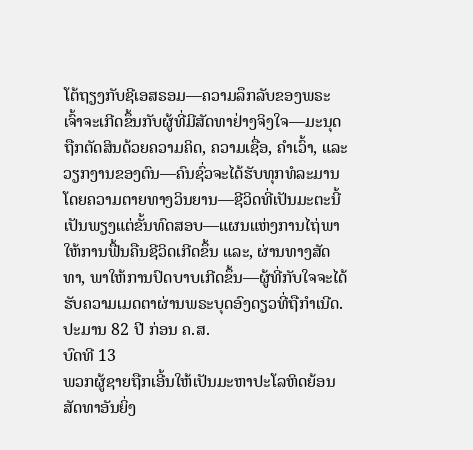ໂຕ້ຖຽງກັບຊີເອສຣອມ—ຄວາມລຶກລັບຂອງພຣະເຈົ້າຈະເກີດຂຶ້ນກັບຜູ້ທີ່ມີສັດທາຢ່າງຈິງໃຈ—ມະນຸດຖືກຕັດສິນດ້ວຍຄວາມຄິດ, ຄວາມເຊື່ອ, ຄຳເວົ້າ, ແລະ ວຽກງານຂອງຕົນ—ຄົນຊົ່ວຈະໄດ້ຮັບທຸກທໍລະມານໂດຍຄວາມຕາຍທາງວິນຍານ—ຊີວິດທີ່ເປັນມະຕະນີ້ເປັນພຽງແຕ່ຂັ້ນທົດສອບ—ແຜນແຫ່ງການໄຖ່ພາໃຫ້ການຟື້ນຄືນຊີວິດເກີດຂຶ້ນ ແລະ, ຜ່ານທາງສັດທາ, ພາໃຫ້ການປົດບາບເກີດຂຶ້ນ—ຜູ້ທີ່ກັບໃຈຈະໄດ້ຮັບຄວາມເມດຕາຜ່ານພຣະບຸດອົງດຽວທີ່ຖືກຳເນີດ. ປະມານ 82 ປີ ກ່ອນ ຄ.ສ.
ບົດທີ 13
ພວກຜູ້ຊາຍຖືກເອີ້ນໃຫ້ເປັນມະຫາປະໂລຫິດຍ້ອນສັດທາອັນຍິ່ງ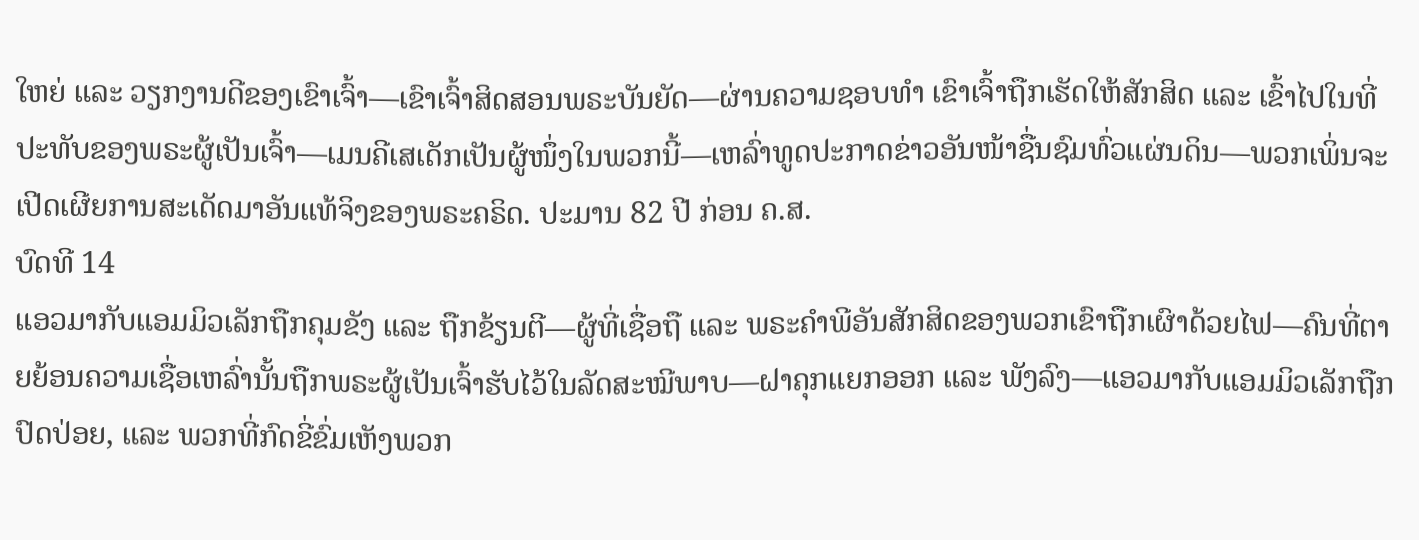ໃຫຍ່ ແລະ ວຽກງານດີຂອງເຂົາເຈົ້າ—ເຂົາເຈົ້າສິດສອນພຣະບັນຍັດ—ຜ່ານຄວາມຊອບທຳ ເຂົາເຈົ້າຖືກເຮັດໃຫ້ສັກສິດ ແລະ ເຂົ້າໄປໃນທີ່ປະທັບຂອງພຣະຜູ້ເປັນເຈົ້າ—ເມນຄີເສເດັກເປັນຜູ້ໜຶ່ງໃນພວກນີ້—ເຫລົ່າທູດປະກາດຂ່າວອັນໜ້າຊື່ນຊົມທົ່ວແຜ່ນດິນ—ພວກເພິ່ນຈະເປີດເຜີຍການສະເດັດມາອັນແທ້ຈິງຂອງພຣະຄຣິດ. ປະມານ 82 ປີ ກ່ອນ ຄ.ສ.
ບົດທີ 14
ແອວມາກັບແອມມິວເລັກຖືກຄຸມຂັງ ແລະ ຖືກຂ້ຽນຕີ—ຜູ້ທີ່ເຊື່ອຖື ແລະ ພຣະຄຳພີອັນສັກສິດຂອງພວກເຂົາຖືກເຜົາດ້ວຍໄຟ—ຄົນທີ່ຕາຍຍ້ອນຄວາມເຊື່ອເຫລົ່ານັ້ນຖືກພຣະຜູ້ເປັນເຈົ້າຮັບໄວ້ໃນລັດສະໝີພາບ—ຝາຄຸກແຍກອອກ ແລະ ພັງລົງ—ແອວມາກັບແອມມິວເລັກຖືກປົດປ່ອຍ, ແລະ ພວກທີ່ກົດຂີ່ຂົ່ມເຫັງພວກ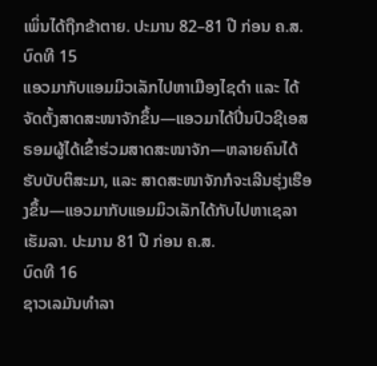ເພິ່ນໄດ້ຖືກຂ້າຕາຍ. ປະມານ 82–81 ປີ ກ່ອນ ຄ.ສ.
ບົດທີ 15
ແອວມາກັບແອມມິວເລັກໄປຫາເມືອງໄຊດຳ ແລະ ໄດ້ຈັດຕັ້ງສາດສະໜາຈັກຂຶ້ນ—ແອວມາໄດ້ປິ່ນປົວຊີເອສຣອມຜູ້ໄດ້ເຂົ້າຮ່ວມສາດສະໜາຈັກ—ຫລາຍຄົນໄດ້ຮັບບັບຕິສະມາ, ແລະ ສາດສະໜາຈັກກໍຈະເລີນຮຸ່ງເຮືອງຂຶ້ນ—ແອວມາກັບແອມມິວເລັກໄດ້ກັບໄປຫາເຊລາເຮັມລາ. ປະມານ 81 ປີ ກ່ອນ ຄ.ສ.
ບົດທີ 16
ຊາວເລມັນທຳລາ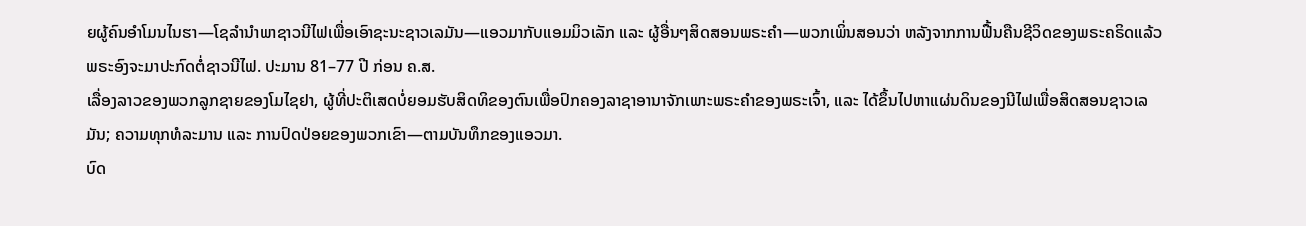ຍຜູ້ຄົນອຳໂມນໄນຮາ—ໂຊລຳນຳພາຊາວນີໄຟເພື່ອເອົາຊະນະຊາວເລມັນ—ແອວມາກັບແອມມິວເລັກ ແລະ ຜູ້ອື່ນໆສິດສອນພຣະຄຳ—ພວກເພິ່ນສອນວ່າ ຫລັງຈາກການຟື້ນຄືນຊີວິດຂອງພຣະຄຣິດແລ້ວ ພຣະອົງຈະມາປະກົດຕໍ່ຊາວນີໄຟ. ປະມານ 81–77 ປີ ກ່ອນ ຄ.ສ.
ເລື່ອງລາວຂອງພວກລູກຊາຍຂອງໂມໄຊຢາ, ຜູ້ທີ່ປະຕິເສດບໍ່ຍອມຮັບສິດທິຂອງຕົນເພື່ອປົກຄອງລາຊາອານາຈັກເພາະພຣະຄຳຂອງພຣະເຈົ້າ, ແລະ ໄດ້ຂຶ້ນໄປຫາແຜ່ນດິນຂອງນີໄຟເພື່ອສິດສອນຊາວເລມັນ; ຄວາມທຸກທໍລະມານ ແລະ ການປົດປ່ອຍຂອງພວກເຂົາ—ຕາມບັນທຶກຂອງແອວມາ.
ບົດ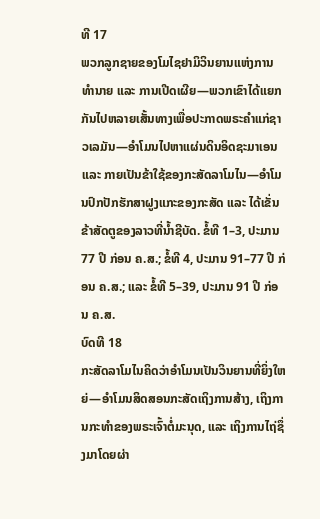ທີ 17
ພວກລູກຊາຍຂອງໂມໄຊຢາມິວິນຍານແຫ່ງການທຳນາຍ ແລະ ການເປີດເຜີຍ—ພວກເຂົາໄດ້ແຍກກັນໄປຫລາຍເສັ້ນທາງເພື່ອປະກາດພຣະຄຳແກ່ຊາວເລມັນ—ອຳໂມນໄປຫາແຜ່ນດິນອິດຊະມາເອນ ແລະ ກາຍເປັນຂ້າໃຊ້ຂອງກະສັດລາໂມໄນ—ອຳໂມນປົກປັກຮັກສາຝູງແກະຂອງກະສັດ ແລະ ໄດ້ເຂັ່ນຂ້າສັດຕູຂອງລາວທີ່ນ້ຳຊີບັດ. ຂໍ້ທີ 1–3, ປະມານ 77 ປີ ກ່ອນ ຄ.ສ.; ຂໍ້ທີ 4, ປະມານ 91–77 ປີ ກ່ອນ ຄ.ສ.; ແລະ ຂໍ້ທີ 5–39, ປະມານ 91 ປີ ກ່ອນ ຄ.ສ.
ບົດທີ 18
ກະສັດລາໂມໄນຄິດວ່າອຳໂມນເປັນວິນຍານທີ່ຍິ່ງໃຫຍ່—ອຳໂມນສິດສອນກະສັດເຖິງການສ້າງ, ເຖິງການກະທຳຂອງພຣະເຈົ້າຕໍ່ມະນຸດ, ແລະ ເຖິງການໄຖ່ຊຶ່ງມາໂດຍຜ່າ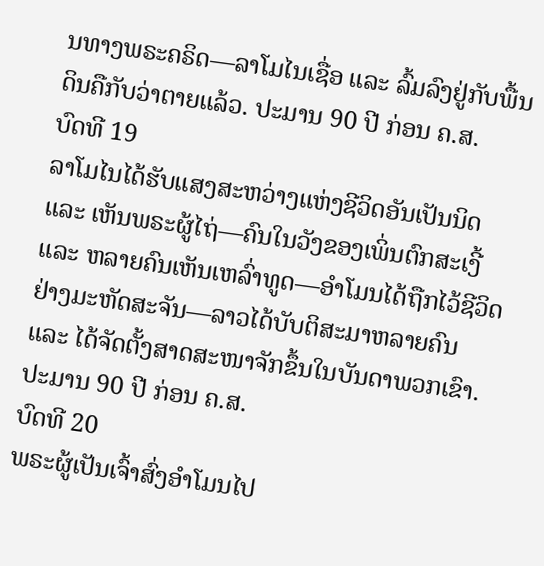ນທາງພຣະຄຣິດ—ລາໂມໄນເຊື່ອ ແລະ ລົ້ມລົງຢູ່ກັບພື້ນດິນຄືກັບວ່າຕາຍແລ້ວ. ປະມານ 90 ປີ ກ່ອນ ຄ.ສ.
ບົດທີ 19
ລາໂມໄນໄດ້ຮັບແສງສະຫວ່າງແຫ່ງຊີວິດອັນເປັນນິດ ແລະ ເຫັນພຣະຜູ້ໄຖ່—ຄົນໃນວັງຂອງເພິ່ນຕົກສະເງີ້ ແລະ ຫລາຍຄົນເຫັນເຫລົ່າທູດ—ອຳໂມນໄດ້ຖືກໄວ້ຊີວິດຢ່າງມະຫັດສະຈັນ—ລາວໄດ້ບັບຕິສະມາຫລາຍຄົນ ແລະ ໄດ້ຈັດຕັ້ງສາດສະໜາຈັກຂຶ້ນໃນບັນດາພວກເຂົາ. ປະມານ 90 ປີ ກ່ອນ ຄ.ສ.
ບົດທີ 20
ພຣະຜູ້ເປັນເຈົ້າສົ່ງອຳໂມນໄປ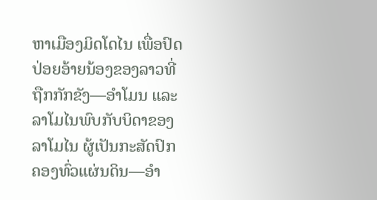ຫາເມືອງມິດໂດໄນ ເພື່ອປົດປ່ອຍອ້າຍນ້ອງຂອງລາວທີ່ຖືກກັກຂັງ—ອຳໂມນ ແລະ ລາໂມໄນພົບກັບບິດາຂອງລາໂມໄນ ຜູ້ເປັນກະສັດປົກຄອງທົ່ວແຜ່ນດິນ—ອຳ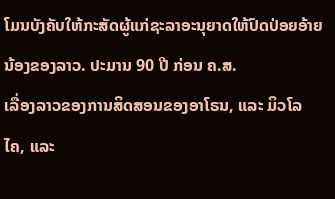ໂມນບັງຄັບໃຫ້ກະສັດຜູ້ແກ່ຊະລາອະນຸຍາດໃຫ້ປົດປ່ອຍອ້າຍນ້ອງຂອງລາວ. ປະມານ 90 ປີ ກ່ອນ ຄ.ສ.
ເລື່ອງລາວຂອງການສິດສອນຂອງອາໂຣນ, ແລະ ມິວໂລໄຄ, ແລະ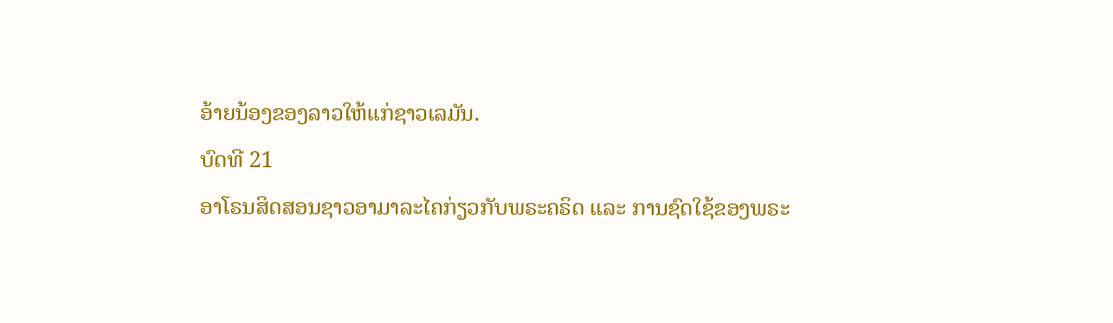ອ້າຍນ້ອງຂອງລາວໃຫ້ແກ່ຊາວເລມັນ.
ບົດທີ 21
ອາໂຣນສິດສອນຊາວອາມາລະໄຄກ່ຽວກັບພຣະຄຣິດ ແລະ ການຊົດໃຊ້ຂອງພຣະ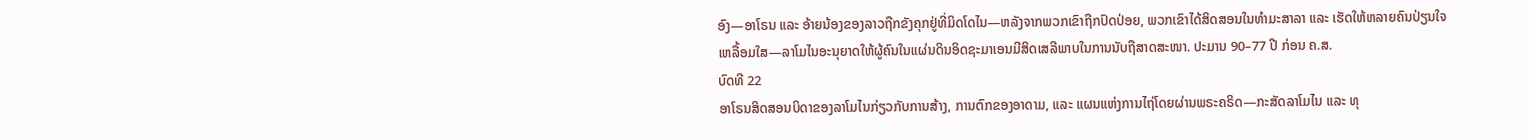ອົງ—ອາໂຣນ ແລະ ອ້າຍນ້ອງຂອງລາວຖືກຂັງຄຸກຢູ່ທີ່ມິດໂດໄນ—ຫລັງຈາກພວກເຂົາຖືກປົດປ່ອຍ, ພວກເຂົາໄດ້ສິດສອນໃນທຳມະສາລາ ແລະ ເຮັດໃຫ້ຫລາຍຄົນປ່ຽນໃຈເຫລື້ອມໃສ—ລາໂມໄນອະນຸຍາດໃຫ້ຜູ້ຄົນໃນແຜ່ນດິນອິດຊະມາເອນມີສິດເສລີພາບໃນການນັບຖືສາດສະໜາ. ປະມານ 90–77 ປີ ກ່ອນ ຄ.ສ.
ບົດທີ 22
ອາໂຣນສິດສອນບິດາຂອງລາໂມໄນກ່ຽວກັບການສ້າງ, ການຕົກຂອງອາດາມ, ແລະ ແຜນແຫ່ງການໄຖ່ໂດຍຜ່ານພຣະຄຣິດ—ກະສັດລາໂມໄນ ແລະ ທຸ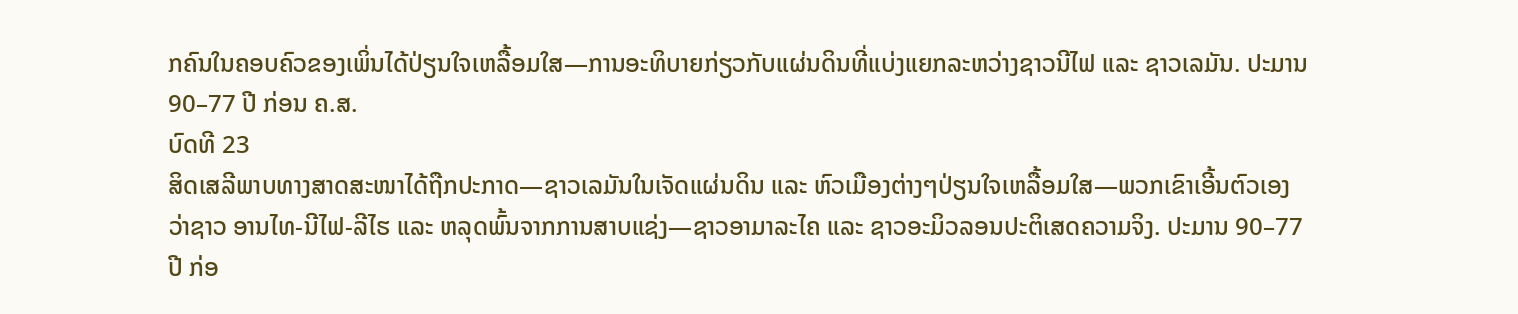ກຄົນໃນຄອບຄົວຂອງເພິ່ນໄດ້ປ່ຽນໃຈເຫລື້ອມໃສ—ການອະທິບາຍກ່ຽວກັບແຜ່ນດິນທີ່ແບ່ງແຍກລະຫວ່າງຊາວນີໄຟ ແລະ ຊາວເລມັນ. ປະມານ 90–77 ປີ ກ່ອນ ຄ.ສ.
ບົດທີ 23
ສິດເສລີພາບທາງສາດສະໜາໄດ້ຖືກປະກາດ—ຊາວເລມັນໃນເຈັດແຜ່ນດິນ ແລະ ຫົວເມືອງຕ່າງໆປ່ຽນໃຈເຫລື້ອມໃສ—ພວກເຂົາເອີ້ນຕົວເອງວ່າຊາວ ອານໄທ-ນີໄຟ-ລີໄຮ ແລະ ຫລຸດພົ້ນຈາກການສາບແຊ່ງ—ຊາວອາມາລະໄຄ ແລະ ຊາວອະມິວລອນປະຕິເສດຄວາມຈິງ. ປະມານ 90–77 ປີ ກ່ອ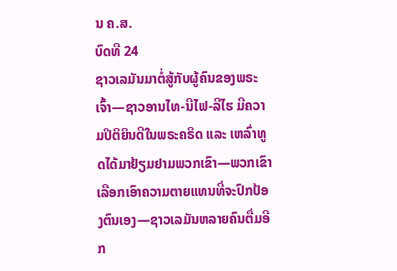ນ ຄ.ສ.
ບົດທີ 24
ຊາວເລມັນມາຕໍ່ສູ້ກັບຜູ້ຄົນຂອງພຣະເຈົ້າ—ຊາວອານໄທ-ນີໄຟ-ລີໄຮ ມີຄວາມປິຕິຍິນດີໃນພຣະຄຣິດ ແລະ ເຫລົ່າທູດໄດ້ມາຢ້ຽມຢາມພວກເຂົາ—ພວກເຂົາເລືອກເອົາຄວາມຕາຍແທນທີ່ຈະປົກປ້ອງຕົນເອງ—ຊາວເລມັນຫລາຍຄົນຕື່ມອີກ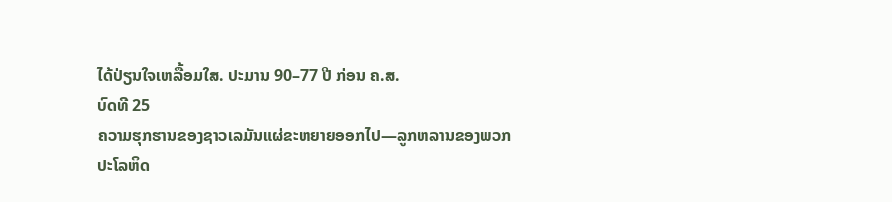ໄດ້ປ່ຽນໃຈເຫລື້ອມໃສ. ປະມານ 90–77 ປີ ກ່ອນ ຄ.ສ.
ບົດທີ 25
ຄວາມຮຸກຮານຂອງຊາວເລມັນແຜ່ຂະຫຍາຍອອກໄປ—ລູກຫລານຂອງພວກປະໂລຫິດ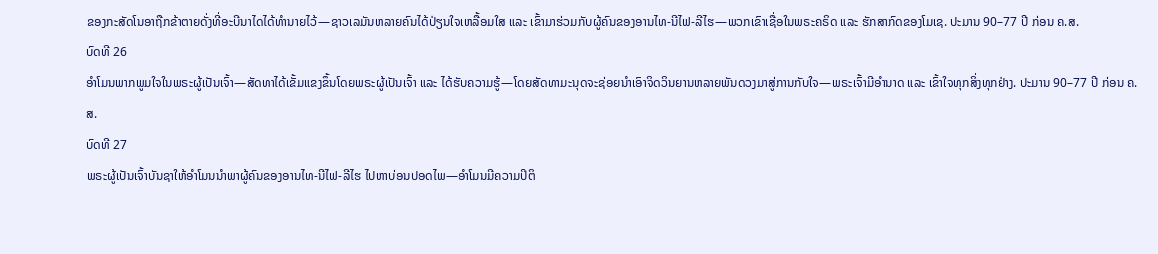ຂອງກະສັດໂນອາຖືກຂ້າຕາຍດັ່ງທີ່ອະບີນາໄດໄດ້ທຳນາຍໄວ້—ຊາວເລມັນຫລາຍຄົນໄດ້ປ່ຽນໃຈເຫລື້ອມໃສ ແລະ ເຂົ້າມາຮ່ວມກັບຜູ້ຄົນຂອງອານໄທ-ນີໄຟ-ລີໄຮ—ພວກເຂົາເຊື່ອໃນພຣະຄຣິດ ແລະ ຮັກສາກົດຂອງໂມເຊ. ປະມານ 90–77 ປີ ກ່ອນ ຄ.ສ.
ບົດທີ 26
ອຳໂມນພາກພູມໃຈໃນພຣະຜູ້ເປັນເຈົ້າ—ສັດທາໄດ້ເຂັ້ມແຂງຂຶ້ນໂດຍພຣະຜູ້ເປັນເຈົ້າ ແລະ ໄດ້ຮັບຄວາມຮູ້—ໂດຍສັດທາມະນຸດຈະຊ່ອຍນຳເອົາຈິດວິນຍານຫລາຍພັນດວງມາສູ່ການກັບໃຈ—ພຣະເຈົ້າມີອຳນາດ ແລະ ເຂົ້າໃຈທຸກສິ່ງທຸກຢ່າງ. ປະມານ 90–77 ປີ ກ່ອນ ຄ.ສ.
ບົດທີ 27
ພຣະຜູ້ເປັນເຈົ້າບັນຊາໃຫ້ອຳໂມນນຳພາຜູ້ຄົນຂອງອານໄທ-ນີໄຟ-ລີໄຮ ໄປຫາບ່ອນປອດໄພ—ອຳໂມນມີຄວາມປິຕິ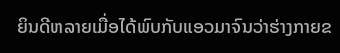ຍິນດີຫລາຍເມື່ອໄດ້ພົບກັບແອວມາຈົນວ່າຮ່າງກາຍຂ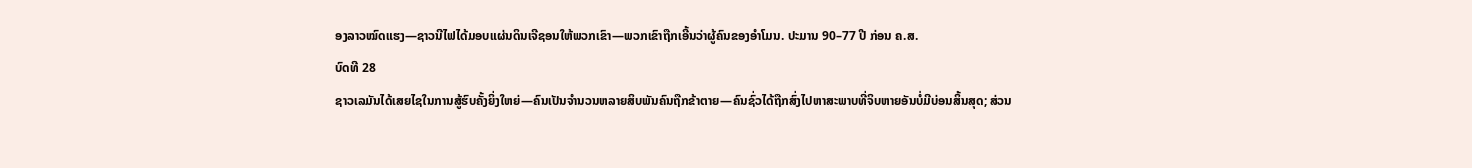ອງລາວໝົດແຮງ—ຊາວນີໄຟໄດ້ມອບແຜ່ນດິນເຈີຊອນໃຫ້ພວກເຂົາ—ພວກເຂົາຖືກເອີ້ນວ່າຜູ້ຄົນຂອງອຳໂມນ. ປະມານ 90–77 ປີ ກ່ອນ ຄ.ສ.
ບົດທີ 28
ຊາວເລມັນໄດ້ເສຍໄຊໃນການສູ້ຮົບຄັ້ງຍິ່ງໃຫຍ່—ຄົນເປັນຈຳນວນຫລາຍສິບພັນຄົນຖືກຂ້າຕາຍ—ຄົນຊົ່ວໄດ້ຖືກສົ່ງໄປຫາສະພາບທີ່ຈິບຫາຍອັນບໍ່ມີບ່ອນສິ້ນສຸດ; ສ່ວນ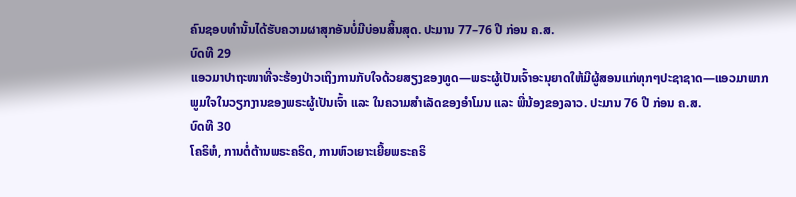ຄົນຊອບທຳນັ້ນໄດ້ຮັບຄວາມຜາສຸກອັນບໍ່ມີບ່ອນສິ້ນສຸດ. ປະມານ 77–76 ປີ ກ່ອນ ຄ.ສ.
ບົດທີ 29
ແອວມາປາຖະໜາທີ່ຈະຮ້ອງປ່າວເຖິງການກັບໃຈດ້ວຍສຽງຂອງທູດ—ພຣະຜູ້ເປັນເຈົ້າອະນຸຍາດໃຫ້ມີຜູ້ສອນແກ່ທຸກໆປະຊາຊາດ—ແອວມາພາກພູມໃຈໃນວຽກງານຂອງພຣະຜູ້ເປັນເຈົ້າ ແລະ ໃນຄວາມສຳເລັດຂອງອຳໂມນ ແລະ ພີ່ນ້ອງຂອງລາວ. ປະມານ 76 ປີ ກ່ອນ ຄ.ສ.
ບົດທີ 30
ໂຄຣິຫໍ, ການຕໍ່ຕ້ານພຣະຄຣິດ, ການຫົວເຍາະເຍີ້ຍພຣະຄຣິ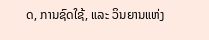ດ, ການຊົດໃຊ້, ແລະ ວິນຍານແຫ່ງ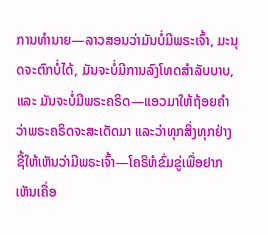ການທຳນາຍ—ລາວສອນວ່າມັນບໍ່ມີພຣະເຈົ້າ, ມະນຸດຈະຕົກບໍ່ໄດ້, ມັນຈະບໍ່ມີການລົງໂທດສຳລັບບາບ, ແລະ ມັນຈະບໍ່ມີພຣະຄຣິດ—ແອວມາໃຫ້ຖ້ອຍຄຳວ່າພຣະຄຣິດຈະສະເດັດມາ ແລະວ່າທຸກສິ່ງທຸກຢ່າງຊີ້ໃຫ້ເຫັນວ່າມີພຣະເຈົ້າ—ໂຄຣິຫໍຂົ່ມຂູ່ເພື່ອຢາກເຫັນເຄື່ອ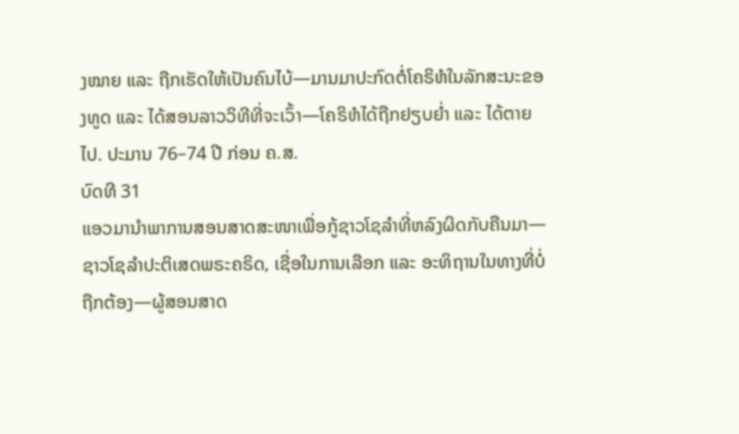ງໝາຍ ແລະ ຖືກເຮັດໃຫ້ເປັນຄົນໄບ້—ມານມາປະກົດຕໍ່ໂຄຣິຫໍໃນລັກສະນະຂອງທູດ ແລະ ໄດ້ສອນລາວວິທີທີ່ຈະເວົ້າ—ໂຄຣິຫໍໄດ້ຖືກຢຽບຍ່ຳ ແລະ ໄດ້ຕາຍໄປ. ປະມານ 76–74 ປີ ກ່ອນ ຄ.ສ.
ບົດທີ 31
ແອວມານຳພາການສອນສາດສະໜາເພື່ອກູ້ຊາວໂຊລຳທີ່ຫລົງຜິດກັບຄືນມາ—ຊາວໂຊລຳປະຕິເສດພຣະຄຣິດ, ເຊື່ອໃນການເລືອກ ແລະ ອະທິຖານໃນທາງທີ່ບໍ່ຖືກຕ້ອງ—ຜູ້ສອນສາດ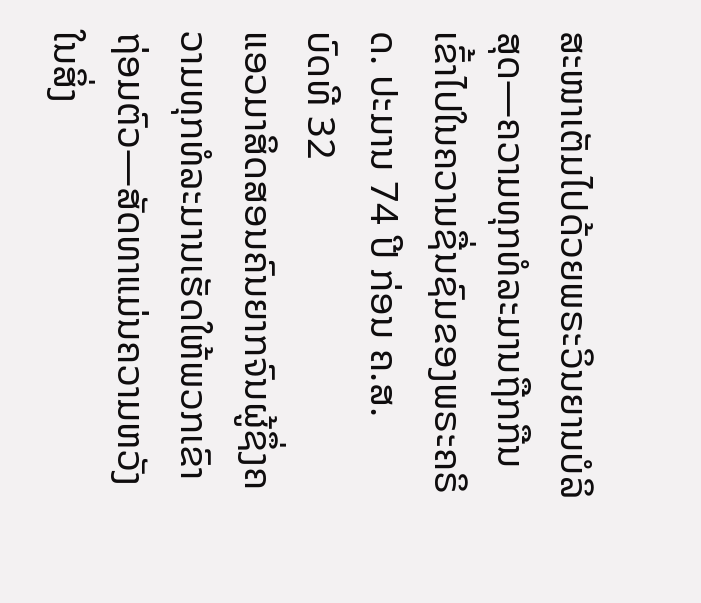ສະໜາເຕັມໄປດ້ວຍພຣະວິນຍານບໍລິສຸດ—ຄວາມທຸກທໍລະມານຖືກກືນເຂົ້າໄປໃນຄວາມຊື່ນຊົມຂອງພຣະຄຣິດ. ປະມານ 74 ປີ ກ່ອນ ຄ.ສ.
ບົດທີ 32
ແອວມາສິດສອນຄົນຍາກຈົນຜູ້ຊຶ່ງຄວາມທຸກທໍລະມານເຮັດໃຫ້ພວກເຂົາຖ່ອມຕົວ—ສັດທາແມ່ນຄວາມຫວັງໃນສິ່ງ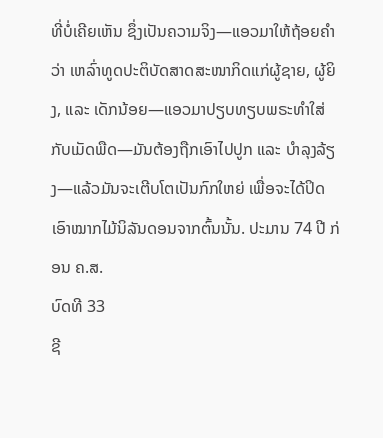ທີ່ບໍ່ເຄີຍເຫັນ ຊຶ່ງເປັນຄວາມຈິງ—ແອວມາໃຫ້ຖ້ອຍຄຳວ່າ ເຫລົ່າທູດປະຕິບັດສາດສະໜາກິດແກ່ຜູ້ຊາຍ, ຜູ້ຍິງ, ແລະ ເດັກນ້ອຍ—ແອວມາປຽບທຽບພຣະທຳໃສ່ກັບເມັດພືດ—ມັນຕ້ອງຖືກເອົາໄປປູກ ແລະ ບຳລຸງລ້ຽງ—ແລ້ວມັນຈະເຕີບໂຕເປັນກົກໃຫຍ່ ເພື່ອຈະໄດ້ປິດເອົາໝາກໄມ້ນິລັນດອນຈາກຕົ້ນນັ້ນ. ປະມານ 74 ປີ ກ່ອນ ຄ.ສ.
ບົດທີ 33
ຊີ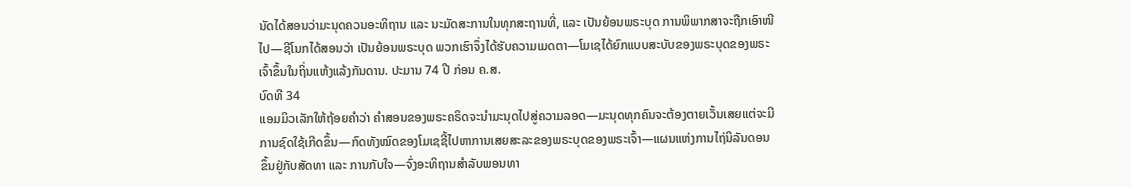ນັດໄດ້ສອນວ່າມະນຸດຄວນອະທິຖານ ແລະ ນະມັດສະການໃນທຸກສະຖານທີ່, ແລະ ເປັນຍ້ອນພຣະບຸດ ການພິພາກສາຈະຖືກເອົາໜີໄປ—ຊີໂນກໄດ້ສອນວ່າ ເປັນຍ້ອນພຣະບຸດ ພວກເຮົາຈຶ່ງໄດ້ຮັບຄວາມເມດຕາ—ໂມເຊໄດ້ຍົກແບບສະບັບຂອງພຣະບຸດຂອງພຣະເຈົ້າຂຶ້ນໃນຖິ່ນແຫ້ງແລ້ງກັນດານ. ປະມານ 74 ປີ ກ່ອນ ຄ.ສ.
ບົດທີ 34
ແອມມິວເລັກໃຫ້ຖ້ອຍຄຳວ່າ ຄຳສອນຂອງພຣະຄຣິດຈະນຳມະນຸດໄປສູ່ຄວາມລອດ—ມະນຸດທຸກຄົນຈະຕ້ອງຕາຍເວັ້ນເສຍແຕ່ຈະມີການຊົດໃຊ້ເກີດຂຶ້ນ—ກົດທັງໝົດຂອງໂມເຊຊີ້ໄປຫາການເສຍສະລະຂອງພຣະບຸດຂອງພຣະເຈົ້າ—ແຜນແຫ່ງການໄຖ່ນິລັນດອນຂຶ້ນຢູ່ກັບສັດທາ ແລະ ການກັບໃຈ—ຈົ່ງອະທິຖານສຳລັບພອນທາ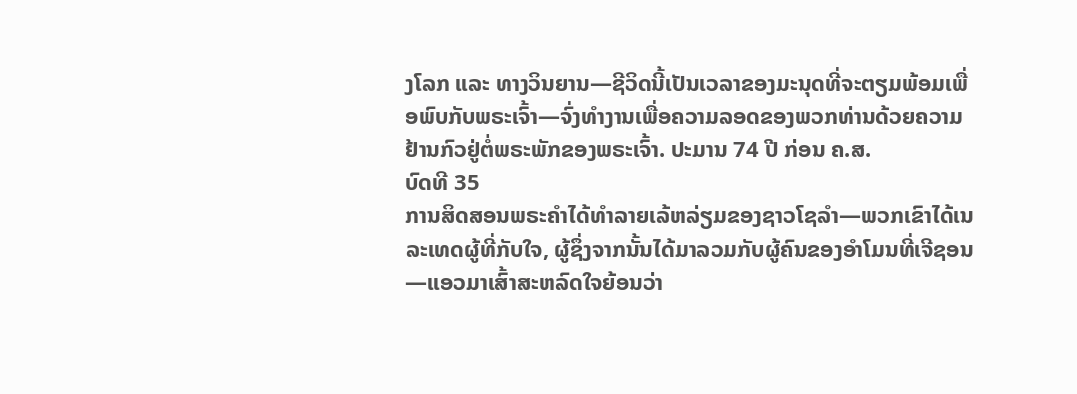ງໂລກ ແລະ ທາງວິນຍານ—ຊີວິດນີ້ເປັນເວລາຂອງມະນຸດທີ່ຈະຕຽມພ້ອມເພື່ອພົບກັບພຣະເຈົ້າ—ຈົ່ງທຳງານເພື່ອຄວາມລອດຂອງພວກທ່ານດ້ວຍຄວາມຢ້ານກົວຢູ່ຕໍ່ພຣະພັກຂອງພຣະເຈົ້າ. ປະມານ 74 ປີ ກ່ອນ ຄ.ສ.
ບົດທີ 35
ການສິດສອນພຣະຄຳໄດ້ທຳລາຍເລ້ຫລ່ຽມຂອງຊາວໂຊລຳ—ພວກເຂົາໄດ້ເນລະເທດຜູ້ທີ່ກັບໃຈ, ຜູ້ຊຶ່ງຈາກນັ້ນໄດ້ມາລວມກັບຜູ້ຄົນຂອງອຳໂມນທີ່ເຈີຊອນ—ແອວມາເສົ້າສະຫລົດໃຈຍ້ອນວ່າ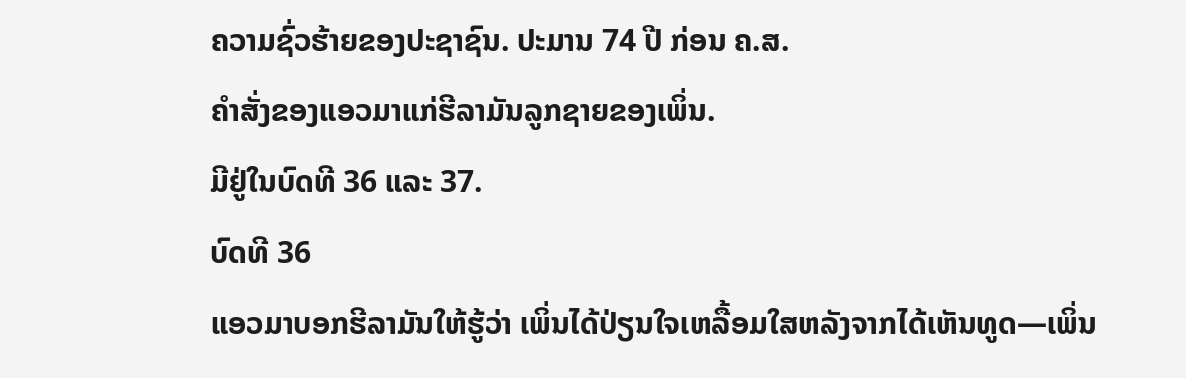ຄວາມຊົ່ວຮ້າຍຂອງປະຊາຊົນ. ປະມານ 74 ປີ ກ່ອນ ຄ.ສ.
ຄຳສັ່ງຂອງແອວມາແກ່ຮີລາມັນລູກຊາຍຂອງເພິ່ນ.
ມີຢູ່ໃນບົດທີ 36 ແລະ 37.
ບົດທີ 36
ແອວມາບອກຮີລາມັນໃຫ້ຮູ້ວ່າ ເພິ່ນໄດ້ປ່ຽນໃຈເຫລື້ອມໃສຫລັງຈາກໄດ້ເຫັນທູດ—ເພິ່ນ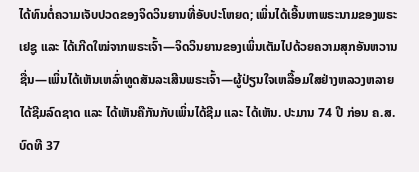ໄດ້ທົນຕໍ່ຄວາມເຈັບປວດຂອງຈິດວິນຍານທີ່ອັບປະໂຫຍດ; ເພິ່ນໄດ້ເອີ້ນຫາພຣະນາມຂອງພຣະເຢຊູ ແລະ ໄດ້ເກີດໃໝ່ຈາກພຣະເຈົ້າ—ຈິດວິນຍານຂອງເພິ່ນເຕັມໄປດ້ວຍຄວາມສຸກອັນຫວານຊື່ນ—ເພິ່ນໄດ້ເຫັນເຫລົ່າທູດສັນລະເສີນພຣະເຈົ້າ—ຜູ້ປ່ຽນໃຈເຫລື້ອມໃສຢ່າງຫລວງຫລາຍໄດ້ຊີມລົດຊາດ ແລະ ໄດ້ເຫັນຄືກັນກັບເພິ່ນໄດ້ຊີມ ແລະ ໄດ້ເຫັນ. ປະມານ 74 ປີ ກ່ອນ ຄ.ສ.
ບົດທີ 37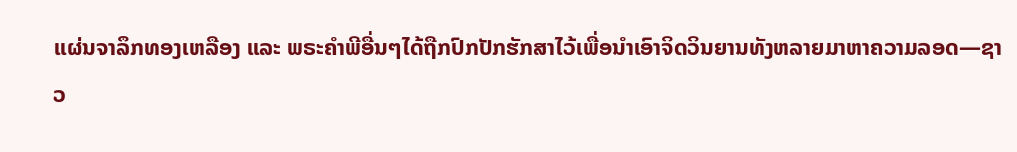ແຜ່ນຈາລຶກທອງເຫລືອງ ແລະ ພຣະຄຳພີອື່ນໆໄດ້ຖືກປົກປັກຮັກສາໄວ້ເພື່ອນຳເອົາຈິດວິນຍານທັງຫລາຍມາຫາຄວາມລອດ—ຊາວ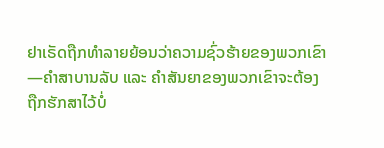ຢາເຣັດຖືກທຳລາຍຍ້ອນວ່າຄວາມຊົ່ວຮ້າຍຂອງພວກເຂົາ—ຄຳສາບານລັບ ແລະ ຄຳສັນຍາຂອງພວກເຂົາຈະຕ້ອງຖືກຮັກສາໄວ້ບໍ່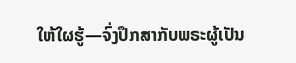ໃຫ້ໃຜຮູ້—ຈົ່ງປຶກສາກັບພຣະຜູ້ເປັນ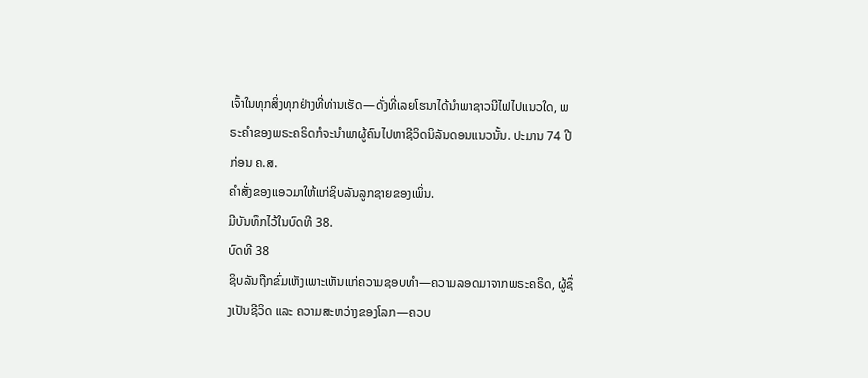ເຈົ້າໃນທຸກສິ່ງທຸກຢ່າງທີ່ທ່ານເຮັດ—ດັ່ງທີ່ເລຍໂຮນາໄດ້ນຳພາຊາວນີໄຟໄປແນວໃດ, ພຣະຄຳຂອງພຣະຄຣິດກໍຈະນຳພາຜູ້ຄົນໄປຫາຊີວິດນິລັນດອນແນວນັ້ນ. ປະມານ 74 ປີ ກ່ອນ ຄ.ສ.
ຄຳສັ່ງຂອງແອວມາໃຫ້ແກ່ຊິບລັນລູກຊາຍຂອງເພິ່ນ.
ມີບັນທຶກໄວ້ໃນບົດທີ 38.
ບົດທີ 38
ຊິບລັນຖືກຂົ່ມເຫັງເພາະເຫັນແກ່ຄວາມຊອບທຳ—ຄວາມລອດມາຈາກພຣະຄຣິດ, ຜູ້ຊຶ່ງເປັນຊີວິດ ແລະ ຄວາມສະຫວ່າງຂອງໂລກ—ຄວບ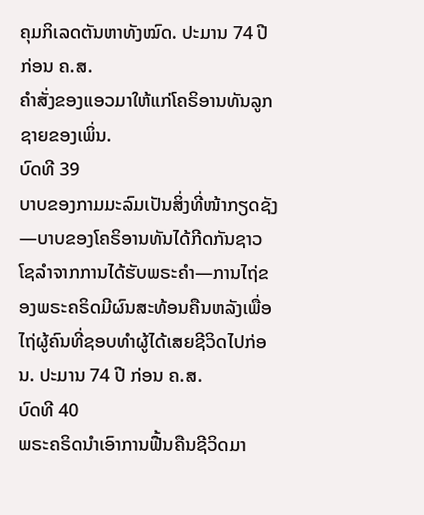ຄຸມກິເລດຕັນຫາທັງໝົດ. ປະມານ 74 ປີ ກ່ອນ ຄ.ສ.
ຄຳສັ່ງຂອງແອວມາໃຫ້ແກ່ໂຄຣິອານທັນລູກຊາຍຂອງເພິ່ນ.
ບົດທີ 39
ບາບຂອງກາມມະລົມເປັນສິ່ງທີ່ໜ້າກຽດຊັງ—ບາບຂອງໂຄຣິອານທັນໄດ້ກີດກັນຊາວໂຊລຳຈາກການໄດ້ຮັບພຣະຄຳ—ການໄຖ່ຂອງພຣະຄຣິດມີຜົນສະທ້ອນຄືນຫລັງເພື່ອໄຖ່ຜູ້ຄົນທີ່ຊອບທຳຜູ້ໄດ້ເສຍຊີວິດໄປກ່ອນ. ປະມານ 74 ປີ ກ່ອນ ຄ.ສ.
ບົດທີ 40
ພຣະຄຣິດນຳເອົາການຟື້ນຄືນຊີວິດມາ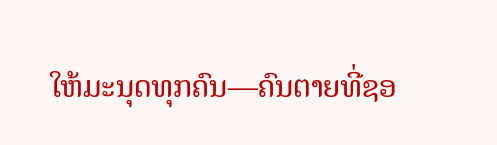ໃຫ້ມະນຸດທຸກຄົນ—ຄົນຕາຍທີ່ຊອ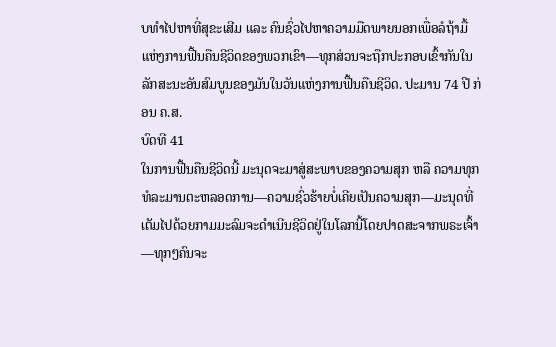ບທຳໄປຫາທີ່ສຸຂະເສີມ ແລະ ຄົນຊົ່ວໄປຫາຄວາມມືດພາຍນອກເພື່ອລໍຖ້າມື້ແຫ່ງການຟື້ນຄືນຊີວິດຂອງພວກເຂົາ—ທຸກສ່ວນຈະຖືກປະກອບເຂົ້າກັນໃນລັກສະນະອັນສົມບູນຂອງມັນໃນວັນແຫ່ງການຟື້ນຄືນຊີວິດ. ປະມານ 74 ປີ ກ່ອນ ຄ.ສ.
ບົດທີ 41
ໃນການຟື້ນຄືນຊີວິດນີ້ ມະນຸດຈະມາສູ່ສະພາບຂອງຄວາມສຸກ ຫລື ຄວາມທຸກທໍລະມານຕະຫລອດການ—ຄວາມຊົ່ວຮ້າຍບໍ່ເຄີຍເປັນຄວາມສຸກ—ມະນຸດທີ່ເຕັມໄປດ້ວຍກາມມະລົມຈະດຳເນີນຊີວິດຢູ່ໃນໂລກນີ້ໂດຍປາດສະຈາກພຣະເຈົ້າ—ທຸກໆຄົນຈະ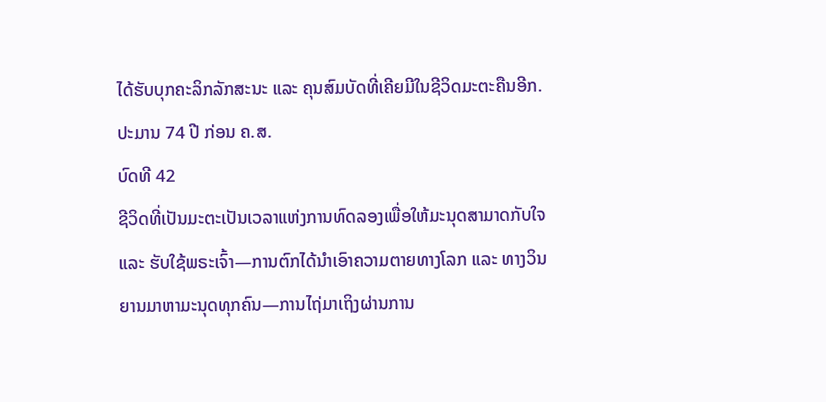ໄດ້ຮັບບຸກຄະລິກລັກສະນະ ແລະ ຄຸນສົມບັດທີ່ເຄີຍມີໃນຊີວິດມະຕະຄືນອີກ. ປະມານ 74 ປີ ກ່ອນ ຄ.ສ.
ບົດທີ 42
ຊີວິດທີ່ເປັນມະຕະເປັນເວລາແຫ່ງການທົດລອງເພື່ອໃຫ້ມະນຸດສາມາດກັບໃຈ ແລະ ຮັບໃຊ້ພຣະເຈົ້າ—ການຕົກໄດ້ນຳເອົາຄວາມຕາຍທາງໂລກ ແລະ ທາງວິນຍານມາຫາມະນຸດທຸກຄົນ—ການໄຖ່ມາເຖິງຜ່ານການ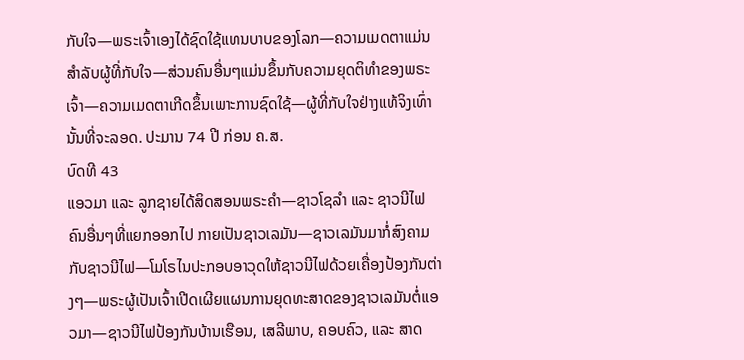ກັບໃຈ—ພຣະເຈົ້າເອງໄດ້ຊົດໃຊ້ແທນບາບຂອງໂລກ—ຄວາມເມດຕາແມ່ນສຳລັບຜູ້ທີ່ກັບໃຈ—ສ່ວນຄົນອື່ນໆແມ່ນຂຶ້ນກັບຄວາມຍຸດຕິທຳຂອງພຣະເຈົ້າ—ຄວາມເມດຕາເກີດຂຶ້ນເພາະການຊົດໃຊ້—ຜູ້ທີ່ກັບໃຈຢ່າງແທ້ຈິງເທົ່ານັ້ນທີ່ຈະລອດ. ປະມານ 74 ປີ ກ່ອນ ຄ.ສ.
ບົດທີ 43
ແອວມາ ແລະ ລູກຊາຍໄດ້ສິດສອນພຣະຄຳ—ຊາວໂຊລຳ ແລະ ຊາວນີໄຟຄົນອື່ນໆທີ່ແຍກອອກໄປ ກາຍເປັນຊາວເລມັນ—ຊາວເລມັນມາກໍ່ສົງຄາມກັບຊາວນີໄຟ—ໂມໂຣໄນປະກອບອາວຸດໃຫ້ຊາວນີໄຟດ້ວຍເຄື່ອງປ້ອງກັນຕ່າງໆ—ພຣະຜູ້ເປັນເຈົ້າເປີດເຜີຍແຜນການຍຸດທະສາດຂອງຊາວເລມັນຕໍ່ແອວມາ—ຊາວນີໄຟປ້ອງກັນບ້ານເຮືອນ, ເສລີພາບ, ຄອບຄົວ, ແລະ ສາດ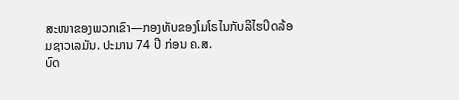ສະໜາຂອງພວກເຂົາ—ກອງທັບຂອງໂມໂຣໄນກັບລີໄຮປິດລ້ອມຊາວເລມັນ. ປະມານ 74 ປີ ກ່ອນ ຄ.ສ.
ບົດ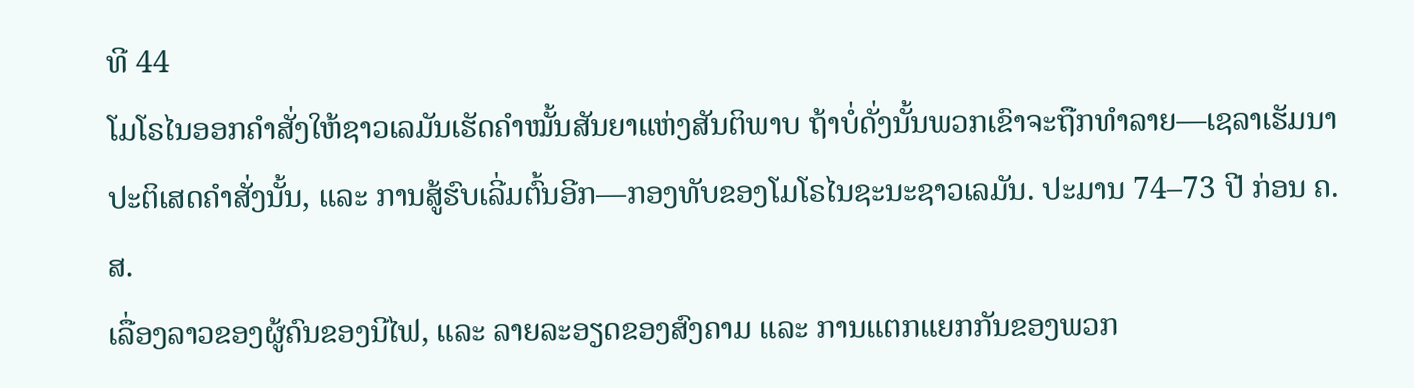ທີ 44
ໂມໂຣໄນອອກຄຳສັ່ງໃຫ້ຊາວເລມັນເຮັດຄຳໝັ້ນສັນຍາແຫ່ງສັນຕິພາບ ຖ້າບໍ່ດັ່ງນັ້ນພວກເຂົາຈະຖືກທຳລາຍ—ເຊລາເຮັມນາປະຕິເສດຄຳສັ່ງນັ້ນ, ແລະ ການສູ້ຮົບເລີ່ມຕົ້ນອີກ—ກອງທັບຂອງໂມໂຣໄນຊະນະຊາວເລມັນ. ປະມານ 74–73 ປີ ກ່ອນ ຄ.ສ.
ເລື່ອງລາວຂອງຜູ້ຄົນຂອງນີໄຟ, ແລະ ລາຍລະອຽດຂອງສົງຄາມ ແລະ ການແຕກແຍກກັນຂອງພວກ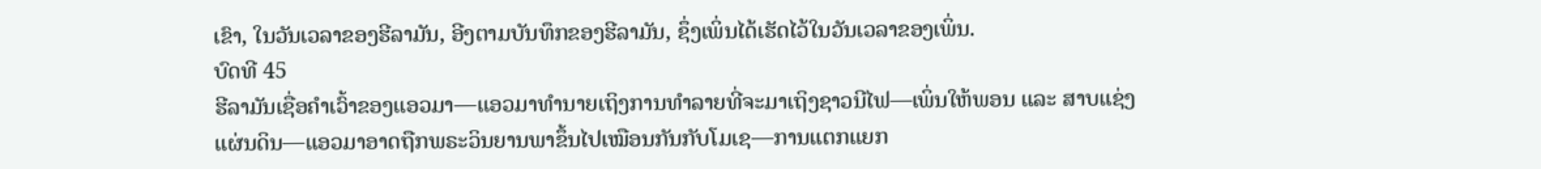ເຂົາ, ໃນວັນເວລາຂອງຮີລາມັນ, ອີງຕາມບັນທຶກຂອງຮີລາມັນ, ຊຶ່ງເພິ່ນໄດ້ເຮັດໄວ້ໃນວັນເວລາຂອງເພິ່ນ.
ບົດທີ 45
ຮີລາມັນເຊື່ອຄຳເວົ້າຂອງແອວມາ—ແອວມາທຳນາຍເຖິງການທຳລາຍທີ່ຈະມາເຖິງຊາວນີໄຟ—ເພິ່ນໃຫ້ພອນ ແລະ ສາບແຊ່ງແຜ່ນດິນ—ແອວມາອາດຖືກພຣະວິນຍານພາຂຶ້ນໄປເໝືອນກັນກັບໂມເຊ—ການແຕກແຍກ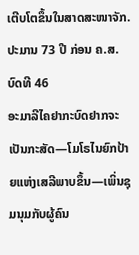ເຕີບໂຕຂຶ້ນໃນສາດສະໜາຈັກ. ປະມານ 73 ປີ ກ່ອນ ຄ.ສ.
ບົດທີ 46
ອະມາລີໄຄຢາກະບົດຢາກຈະເປັນກະສັດ—ໂມໂຣໄນຍົກປ້າຍແຫ່ງເສລີພາບຂຶ້ນ—ເພິ່ນຊຸມນຸມກັບຜູ້ຄົນ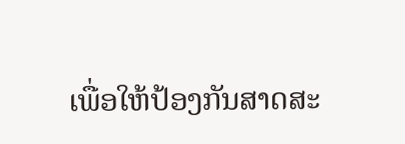ເພື່ອໃຫ້ປ້ອງກັນສາດສະ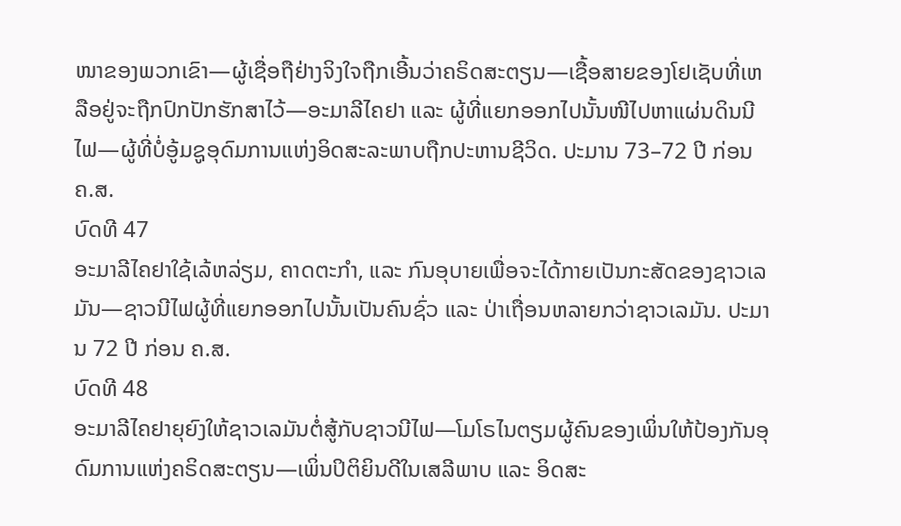ໜາຂອງພວກເຂົາ—ຜູ້ເຊື່ອຖືຢ່າງຈິງໃຈຖືກເອີ້ນວ່າຄຣິດສະຕຽນ—ເຊື້ອສາຍຂອງໂຢເຊັບທີ່ເຫລືອຢູ່ຈະຖືກປົກປັກຮັກສາໄວ້—ອະມາລີໄຄຢາ ແລະ ຜູ້ທີ່ແຍກອອກໄປນັ້ນໜີໄປຫາແຜ່ນດິນນີໄຟ—ຜູ້ທີ່ບໍ່ອູ້ມຊູອຸດົມການແຫ່ງອິດສະລະພາບຖືກປະຫານຊີວິດ. ປະມານ 73–72 ປີ ກ່ອນ ຄ.ສ.
ບົດທີ 47
ອະມາລີໄຄຢາໃຊ້ເລ້ຫລ່ຽມ, ຄາດຕະກຳ, ແລະ ກົນອຸບາຍເພື່ອຈະໄດ້ກາຍເປັນກະສັດຂອງຊາວເລມັນ—ຊາວນີໄຟຜູ້ທີ່ແຍກອອກໄປນັ້ນເປັນຄົນຊົ່ວ ແລະ ປ່າເຖື່ອນຫລາຍກວ່າຊາວເລມັນ. ປະມານ 72 ປີ ກ່ອນ ຄ.ສ.
ບົດທີ 48
ອະມາລີໄຄຢາຍຸຍົງໃຫ້ຊາວເລມັນຕໍ່ສູ້ກັບຊາວນີໄຟ—ໂມໂຣໄນຕຽມຜູ້ຄົນຂອງເພິ່ນໃຫ້ປ້ອງກັນອຸດົມການແຫ່ງຄຣິດສະຕຽນ—ເພິ່ນປິຕິຍິນດີໃນເສລີພາບ ແລະ ອິດສະ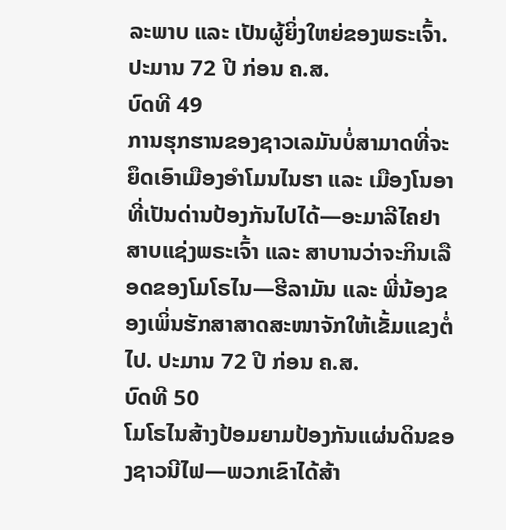ລະພາບ ແລະ ເປັນຜູ້ຍິ່ງໃຫຍ່ຂອງພຣະເຈົ້າ. ປະມານ 72 ປີ ກ່ອນ ຄ.ສ.
ບົດທີ 49
ການຮຸກຮານຂອງຊາວເລມັນບໍ່ສາມາດທີ່ຈະຍຶດເອົາເມືອງອຳໂມນໄນຮາ ແລະ ເມືອງໂນອາທີ່ເປັນດ່ານປ້ອງກັນໄປໄດ້—ອະມາລີໄຄຢາສາບແຊ່ງພຣະເຈົ້າ ແລະ ສາບານວ່າຈະກິນເລືອດຂອງໂມໂຣໄນ—ຮີລາມັນ ແລະ ພີ່ນ້ອງຂອງເພິ່ນຮັກສາສາດສະໜາຈັກໃຫ້ເຂັ້ມແຂງຕໍ່ໄປ. ປະມານ 72 ປີ ກ່ອນ ຄ.ສ.
ບົດທີ 50
ໂມໂຣໄນສ້າງປ້ອມຍາມປ້ອງກັນແຜ່ນດິນຂອງຊາວນີໄຟ—ພວກເຂົາໄດ້ສ້າ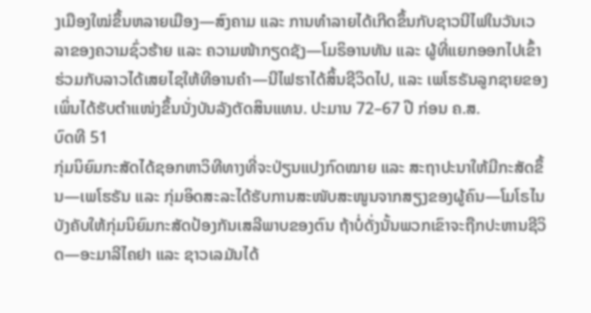ງເມືອງໃໝ່ຂຶ້ນຫລາຍເມືອງ—ສົງຄາມ ແລະ ການທຳລາຍໄດ້ເກີດຂຶ້ນກັບຊາວນີໄຟໃນວັນເວລາຂອງຄວາມຊົ່ວຮ້າຍ ແລະ ຄວາມໜ້າກຽດຊັງ—ໂມຣິອານທັນ ແລະ ຜູ້ທີ່ແຍກອອກໄປເຂົ້າຮ່ວມກັບລາວໄດ້ເສຍໄຊໃຫ້ທີອານຄຳ—ນີໄຟຮາໄດ້ສິ້ນຊີວິດໄປ, ແລະ ເພໂຮຣັນລູກຊາຍຂອງເພິ່ນໄດ້ຮັບຕຳແໜ່ງຂຶ້ນນັ່ງບັນລັງຕັດສິນແທນ. ປະມານ 72–67 ປີ ກ່ອນ ຄ.ສ.
ບົດທີ 51
ກຸ່ມນິຍົມກະສັດໄດ້ຊອກຫາວິທີທາງທີ່ຈະປ່ຽນແປງກົດໝາຍ ແລະ ສະຖາປະນາໃຫ້ມີກະສັດຂຶ້ນ—ເພໂຮຣັນ ແລະ ກຸ່ມອິດສະລະໄດ້ຮັບການສະໜັບສະໜູນຈາກສຽງຂອງຜູ້ຄົນ—ໂມໂຣໄນບັງຄັບໃຫ້ກຸ່ມນິຍົມກະສັດປ້ອງກັນເສລີພາບຂອງຕົນ ຖ້າບໍ່ດັ່ງນັ້ນພວກເຂົາຈະຖືກປະຫານຊີວິດ—ອະມາລີໄຄຢາ ແລະ ຊາວເລມັນໄດ້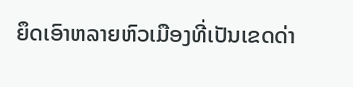ຍຶດເອົາຫລາຍຫົວເມືອງທີ່ເປັນເຂດດ່າ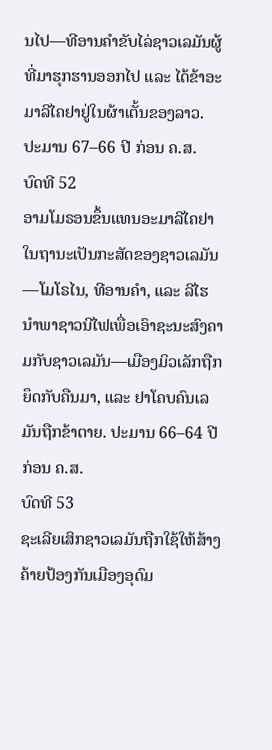ນໄປ—ທີອານຄຳຂັບໄລ່ຊາວເລມັນຜູ້ທີ່ມາຮຸກຮານອອກໄປ ແລະ ໄດ້ຂ້າອະມາລີໄຄຢາຢູ່ໃນຜ້າເຕັ້ນຂອງລາວ. ປະມານ 67–66 ປີ ກ່ອນ ຄ.ສ.
ບົດທີ 52
ອາມໂມຣອນຂຶ້ນແທນອະມາລີໄຄຢາໃນຖານະເປັນກະສັດຂອງຊາວເລມັນ—ໂມໂຣໄນ, ທີອານຄຳ, ແລະ ລີໄຮ ນຳພາຊາວນີໄຟເພື່ອເອົາຊະນະສົງຄາມກັບຊາວເລມັນ—ເມືອງມິວເລັກຖືກຍຶດກັບຄືນມາ, ແລະ ຢາໂຄບຄົນເລມັນຖືກຂ້າຕາຍ. ປະມານ 66–64 ປີ ກ່ອນ ຄ.ສ.
ບົດທີ 53
ຊະເລີຍເສິກຊາວເລມັນຖືກໃຊ້ໃຫ້ສ້າງຄ້າຍປ້ອງກັນເມືອງອຸດົມ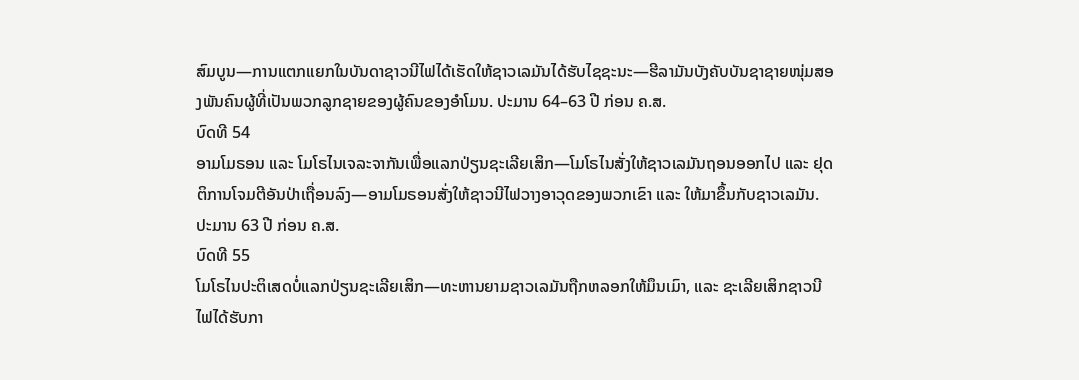ສົມບູນ—ການແຕກແຍກໃນບັນດາຊາວນີໄຟໄດ້ເຮັດໃຫ້ຊາວເລມັນໄດ້ຮັບໄຊຊະນະ—ຮີລາມັນບັງຄັບບັນຊາຊາຍໜຸ່ມສອງພັນຄົນຜູ້ທີ່ເປັນພວກລູກຊາຍຂອງຜູ້ຄົນຂອງອຳໂມນ. ປະມານ 64–63 ປີ ກ່ອນ ຄ.ສ.
ບົດທີ 54
ອາມໂມຣອນ ແລະ ໂມໂຣໄນເຈລະຈາກັນເພື່ອແລກປ່ຽນຊະເລີຍເສິກ—ໂມໂຣໄນສັ່ງໃຫ້ຊາວເລມັນຖອນອອກໄປ ແລະ ຢຸດຕິການໂຈມຕີອັນປ່າເຖື່ອນລົງ—ອາມໂມຣອນສັ່ງໃຫ້ຊາວນີໄຟວາງອາວຸດຂອງພວກເຂົາ ແລະ ໃຫ້ມາຂຶ້ນກັບຊາວເລມັນ. ປະມານ 63 ປີ ກ່ອນ ຄ.ສ.
ບົດທີ 55
ໂມໂຣໄນປະຕິເສດບໍ່ແລກປ່ຽນຊະເລີຍເສິກ—ທະຫານຍາມຊາວເລມັນຖືກຫລອກໃຫ້ມຶນເມົາ, ແລະ ຊະເລີຍເສິກຊາວນີໄຟໄດ້ຮັບກາ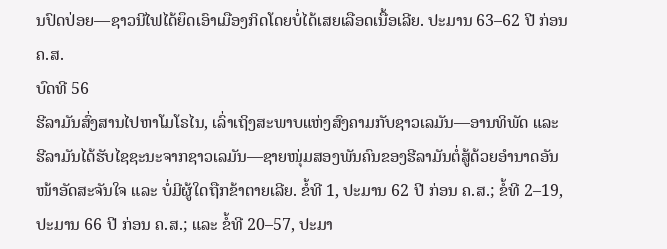ນປົດປ່ອຍ—ຊາວນີໄຟໄດ້ຍຶດເອົາເມືອງກິດໂດຍບໍ່ໄດ້ເສຍເລືອດເນື້ອເລີຍ. ປະມານ 63–62 ປີ ກ່ອນ ຄ.ສ.
ບົດທີ 56
ຮີລາມັນສົ່ງສານໄປຫາໂມໂຣໄນ, ເລົ່າເຖິງສະພາບແຫ່ງສົງຄາມກັບຊາວເລມັນ—ອານທິພັດ ແລະ ຮີລາມັນໄດ້ຮັບໄຊຊະນະຈາກຊາວເລມັນ—ຊາຍໜຸ່ມສອງພັນຄົນຂອງຮີລາມັນຕໍ່ສູ້ດ້ວຍອຳນາດອັນໜ້າອັດສະຈັນໃຈ ແລະ ບໍ່ມີຜູ້ໃດຖືກຂ້າຕາຍເລີຍ. ຂໍ້ທີ 1, ປະມານ 62 ປີ ກ່ອນ ຄ.ສ.; ຂໍ້ທີ 2–19, ປະມານ 66 ປີ ກ່ອນ ຄ.ສ.; ແລະ ຂໍ້ທີ 20–57, ປະມາ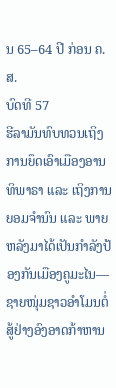ນ 65–64 ປີ ກ່ອນ ຄ.ສ.
ບົດທີ 57
ຮີລາມັນທົບທວນເຖິງການຍຶດເອົາເມືອງອານທິພາຣາ ແລະ ເຖິງການຍອມຈຳນົນ ແລະ ພາຍຫລັງມາໄດ້ເປັນກຳລັງປ້ອງກັນເມືອງຄູມະໄນ—ຊາຍໜຸ່ມຊາວອຳໂມນຕໍ່ສູ້ຢ່າງອົງອາດກ້າຫານ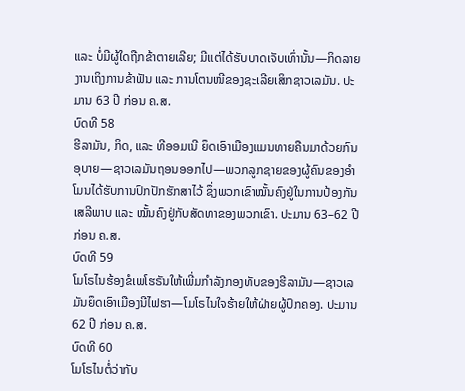ແລະ ບໍ່ມີຜູ້ໃດຖືກຂ້າຕາຍເລີຍ; ມີແຕ່ໄດ້ຮັບບາດເຈັບເທົ່ານັ້ນ—ກິດລາຍງານເຖິງການຂ້າຟັນ ແລະ ການໂຕນໜີຂອງຊະເລີຍເສິກຊາວເລມັນ. ປະມານ 63 ປີ ກ່ອນ ຄ.ສ.
ບົດທີ 58
ຮີລາມັນ, ກິດ, ແລະ ທີອອມເນີ ຍຶດເອົາເມືອງແມນທາຍຄືນມາດ້ວຍກົນອຸບາຍ—ຊາວເລມັນຖອນອອກໄປ—ພວກລູກຊາຍຂອງຜູ້ຄົນຂອງອຳໂມນໄດ້ຮັບການປົກປັກຮັກສາໄວ້ ຊຶ່ງພວກເຂົາໝັ້ນຄົງຢູ່ໃນການປ້ອງກັນເສລີພາບ ແລະ ໝັ້ນຄົງຢູ່ກັບສັດທາຂອງພວກເຂົາ. ປະມານ 63–62 ປີ ກ່ອນ ຄ.ສ.
ບົດທີ 59
ໂມໂຣໄນຮ້ອງຂໍເພໂຮຣັນໃຫ້ເພີ່ມກຳລັງກອງທັບຂອງຮີລາມັນ—ຊາວເລມັນຍຶດເອົາເມືອງນີໄຟຮາ—ໂມໂຣໄນໃຈຮ້າຍໃຫ້ຝ່າຍຜູ້ປົກຄອງ. ປະມານ 62 ປີ ກ່ອນ ຄ.ສ.
ບົດທີ 60
ໂມໂຣໄນຕໍ່ວ່າກັບ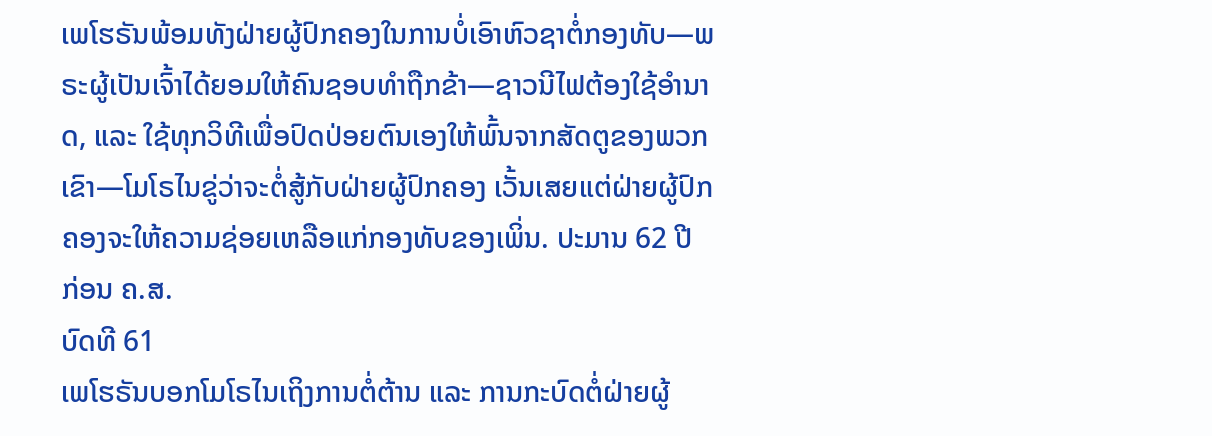ເພໂຮຣັນພ້ອມທັງຝ່າຍຜູ້ປົກຄອງໃນການບໍ່ເອົາຫົວຊາຕໍ່ກອງທັບ—ພຣະຜູ້ເປັນເຈົ້າໄດ້ຍອມໃຫ້ຄົນຊອບທຳຖືກຂ້າ—ຊາວນີໄຟຕ້ອງໃຊ້ອຳນາດ, ແລະ ໃຊ້ທຸກວິທີເພື່ອປົດປ່ອຍຕົນເອງໃຫ້ພົ້ນຈາກສັດຕູຂອງພວກເຂົາ—ໂມໂຣໄນຂູ່ວ່າຈະຕໍ່ສູ້ກັບຝ່າຍຜູ້ປົກຄອງ ເວັ້ນເສຍແຕ່ຝ່າຍຜູ້ປົກຄອງຈະໃຫ້ຄວາມຊ່ອຍເຫລືອແກ່ກອງທັບຂອງເພິ່ນ. ປະມານ 62 ປີ ກ່ອນ ຄ.ສ.
ບົດທີ 61
ເພໂຮຣັນບອກໂມໂຣໄນເຖິງການຕໍ່ຕ້ານ ແລະ ການກະບົດຕໍ່ຝ່າຍຜູ້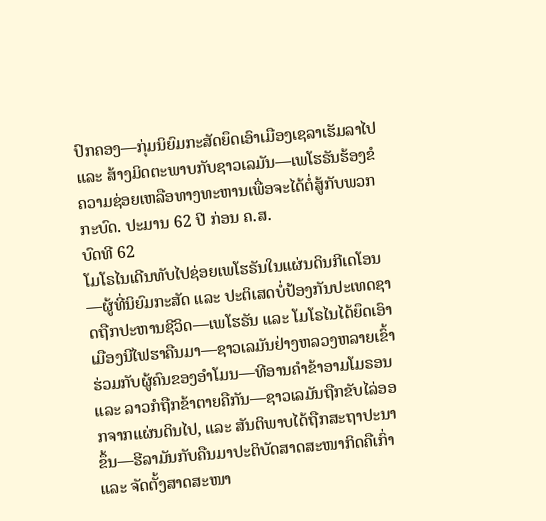ປົກຄອງ—ກຸ່ມນິຍົມກະສັດຍຶດເອົາເມືອງເຊລາເຮັມລາໄປ ແລະ ສ້າງມິດຕະພາບກັບຊາວເລມັນ—ເພໂຮຣັນຮ້ອງຂໍຄວາມຊ່ອຍເຫລືອທາງທະຫານເພື່ອຈະໄດ້ຕໍ່ສູ້ກັບພວກກະບົດ. ປະມານ 62 ປີ ກ່ອນ ຄ.ສ.
ບົດທີ 62
ໂມໂຣໄນເດີນທັບໄປຊ່ອຍເພໂຮຣັນໃນແຜ່ນດິນກີເດໂອນ—ຜູ້ທີ່ນິຍົມກະສັດ ແລະ ປະຕິເສດບໍ່ປ້ອງກັນປະເທດຊາດຖືກປະຫານຊີວິດ—ເພໂຮຣັນ ແລະ ໂມໂຣໄນໄດ້ຍຶດເອົາເມືອງນີໄຟຮາຄືນມາ—ຊາວເລມັນຢ່າງຫລວງຫລາຍເຂົ້າຮ່ວມກັບຜູ້ຄົນຂອງອຳໂມນ—ທີອານຄຳຂ້າອາມໂມຣອນ ແລະ ລາວກໍຖືກຂ້າຕາຍຄືກັນ—ຊາວເລມັນຖືກຂັບໄລ່ອອກຈາກແຜ່ນດິນໄປ, ແລະ ສັນຕິພາບໄດ້ຖືກສະຖາປະນາຂຶ້ນ—ຮີລາມັນກັບຄືນມາປະຕິບັດສາດສະໜາກິດຄືເກົ່າ ແລະ ຈັດຕັ້ງສາດສະໜາ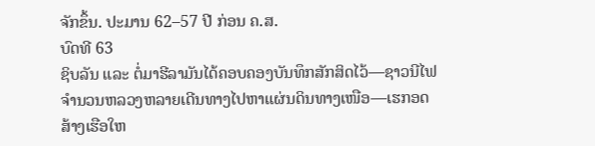ຈັກຂຶ້ນ. ປະມານ 62–57 ປີ ກ່ອນ ຄ.ສ.
ບົດທີ 63
ຊິບລັນ ແລະ ຕໍ່ມາຮີລາມັນໄດ້ຄອບຄອງບັນທຶກສັກສິດໄວ້—ຊາວນີໄຟຈຳນວນຫລວງຫລາຍເດີນທາງໄປຫາແຜ່ນດິນທາງເໜືອ—ເຮກອດສ້າງເຮືອໃຫ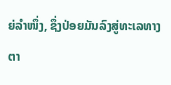ຍ່ລຳໜຶ່ງ, ຊຶ່ງປ່ອຍມັນລົງສູ່ທະເລທາງຕາ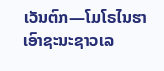ເວັນຕົກ—ໂມໂຣໄນຮາເອົາຊະນະຊາວເລ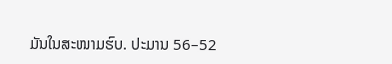ມັນໃນສະໜາມຮົບ. ປະມານ 56–52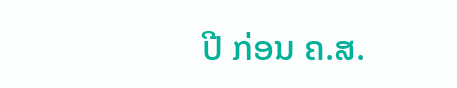ປີ ກ່ອນ ຄ.ສ.